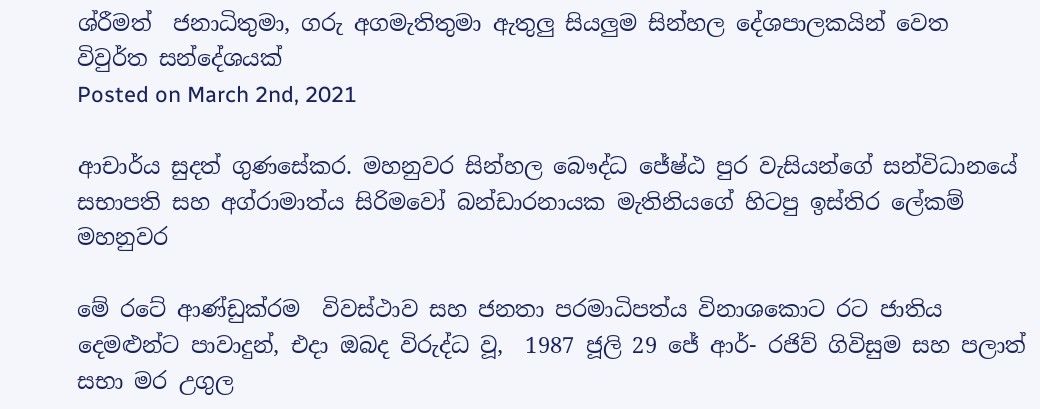ශ්රීමත්  ජනාධිතුමා, ගරු අගමැතිතුමා ඇතුලු සියලුම සින්හල දේශපාලකයින් වෙත විවුර්ත සන්දේශයක්
Posted on March 2nd, 2021

ආචාර්ය සුදත් ගුණසේකර. මහනුවර සින්හල බෞද්ධ ජේෂ්ඨ පුර වැසියන්ගේ සන්විධානයේ සභාපති සහ අග්රාමාත්ය සිරිමවෝ බන්ඩාරනායක මැතිනියගේ හිටපු ඉස්තිර ලේකම් මහනුවර

මේ රටේ ආණ්ඩුක්රම  විවස්ථාව සහ ජනතා පරමාධිපත්ය විනාශකොට රට ජාතිය දෙමළුන්ට පාවාදුන්, එදා ඔබද විරුද්ධ වූ,  1987 ජූලි 29 ජේ ආර්- රජිව් ගිවිසුම සහ පලාත් සභා මර උගුල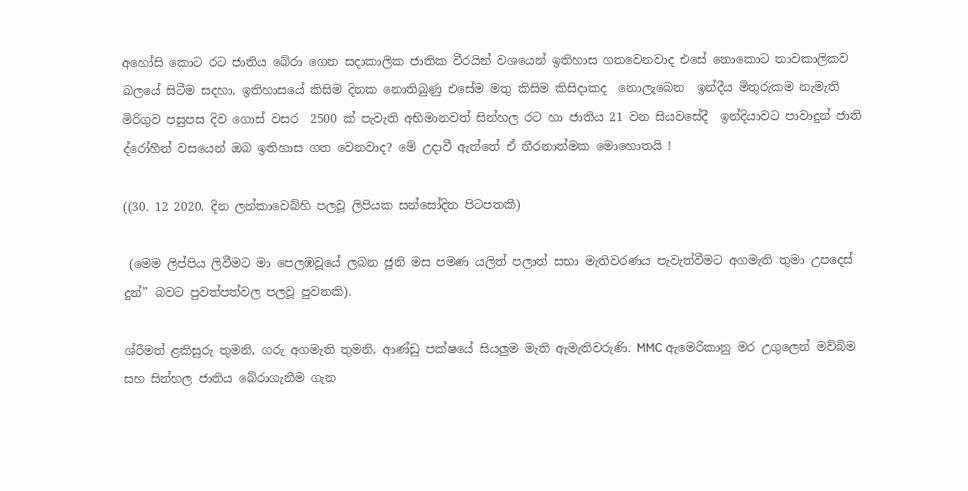අහෝසි කොට රට ජාතිය බේරා ගෙන සදාකාලික ජාතික වීරයින් වශයෙන් ඉතිහාස ගතවෙනවාද එසේ නොකොට තාවකාලිකව බලයේ සිටීම සදහා, ඉතිහාසයේ කිසිම දිනක නොතිබුණු එසේම මතු කිසිම කිසිදාකද  නොලැබෙන  ඉන්දීය මිතුරුකම නැමැති මිරිගුව පසුපස දිව ගොස් වසර  2500 ක් පැවැති අභිමානවත් සින්හල රට හා ජාතිය 21 වන සියවසේදී  ඉන්දියාවට පාවාදුන් ජාති ද්රෝහීන් වසයෙන් ඔබ ඉතිහාස ගත වෙනවාද? මේ උදාවී ඇත්තේ ඒ තීරනාත්මක මොහොතයි !

((30. 12 2020. දින ලන්කාවෙබ්හි පලවූ ලිපියක සන්සෝදිත පිටපතකී)

 (මෙම ලිප්පිය ලිවීමට මා පෙලඹවූයේ ලබන ජූනි මස පමණ යලිත් පලාත් සභා මැතිවරණය පැවැත්වීමට අගමැති තුමා උපදෙස් දුන්” බවට පුවත්පත්වල පලවූ පුවතකි).

ශ්රීමත් ළකිසුරු තුමනි, ගරු අගමැති තුමනි, ආණ්ඩු පක්ෂයේ සියලුම මැති ඇමැතිවරුණි. MMC ඇමෙරිකානු මර උගුලෙන් මව්බිම සහ සින්හල ජාතිය බේරාගැනීම ගැන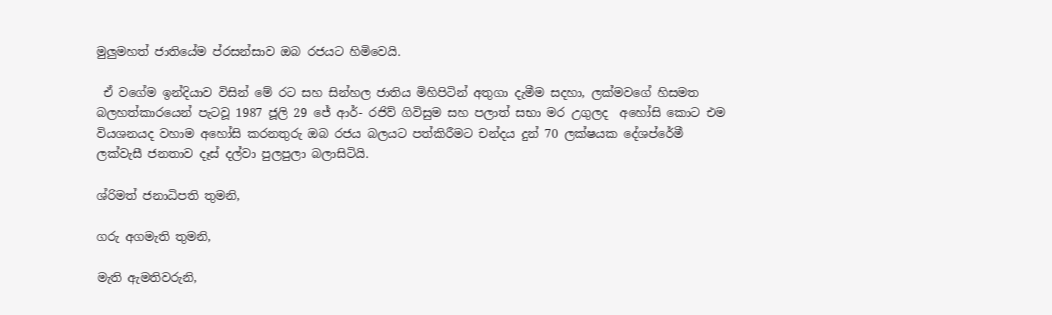මුලුමහත් ජාතියේම ප්රසන්සාව ඔබ රජයට හිමිවෙයි.

 ඒ වගේම ඉන්දියාව විසින් මේ රට සහ සින්හල ජාතිය මිහිපිටින් අතුගා දැමීම සදහා, ලක්මවගේ හිසමත බලහත්කාරයෙන් පැටවූ 1987 ජූලි 29 ජේ ආර්- රජිව් ගිවිසුම සහ පලාත් සභා මර උගුලද  අහෝසි කොට එම  වියශනයද වහාම අහෝසි කරනතුරු ඔබ රජය බලයට පත්කිරීමට චන්දය දුන් 70 ලක්ෂයක දේශප්රේමී ලක්වැසී ජනතාව දෑස් දල්වා පුලපුලා බලාසිටියි.

ශ්රිමත් ජනාධිපති තුමනි,

ගරු අගමැති තුමනි,

මැති ඇමතිවරුනි,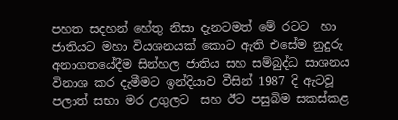පහත සදහන් හේතු නිසා දැනටමත් මේ රටට  හා ජාතියට මහා වියශනයක් කොට ඇති එසේම නුදුරු අනාගතයේදීම සින්හල ජාතිය සහ සම්බුද්ධ සාශනය විනාශ කර දැමීමට ඉන්දියාව වීසින් 1987 දි ඇටවූ පලාත් සභා මර උගුලට  සහ ඊට පසුබිම සකස්කළ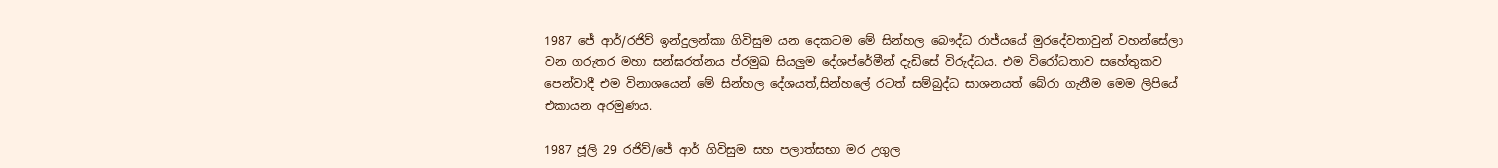1987 ජේ ආර්/රජිව් ඉන්දුලන්කා ගිවිසුම යන දෙකටම මේ සින්හල බෞද්ධ රාජ්යයේ මුරදේවතාවුන් වහන්සේලා වන ගරුතර මහා සන්ඝරත්නය ප්රමුඛ සියලුම දේශප්රේමීන් දැඩිසේ විරුද්ධය. එම විරෝධතාව සහේතුකව පෙන්වාදී එම විනාශයෙන් මේ සින්හල දේශයත්,සින්හලේ රටත් සම්බුද්ධ සාශනයත් බේරා ගැනීම මෙම ලිපියේ එකායන අරමුණය.

1987 ජූලි 29 රජිව්/ජේ ආර් ගිවිසුම සහ පලාත්සභා මර උගුල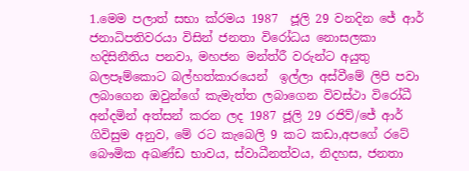1.මෙම පලාත් සභා ක්රමය 1987  ජූලි 29 වනදින ජේ ආර් ජනාධිපතිවරයා විසින් ජනතා විරෝධය නොසලකා හදිසිනීතිය පනවා, මහජන මන්ත්රී වරුන්ට අයුතු බලපෑම්කොට බල්හත්කාරයෙන්  ඉල්ලා අස්වීමේ ලිපි පවා ලබාගෙන ඔවුන්ගේ කැමැත්ත ලබාගෙන විවස්ථා විරෝධී අන්දමින් අත්සන් කරන ලද 1987 ජූලි 29 රජිව්/ජේ ආර් ගිවිසුම අනුව, මේ රට කැබෙලි 9 කට කඩා,අපගේ රටේ බෞමික අඛණ්ඩ භාවය, ස්වාධීනත්වය, නිදහස, ජනතා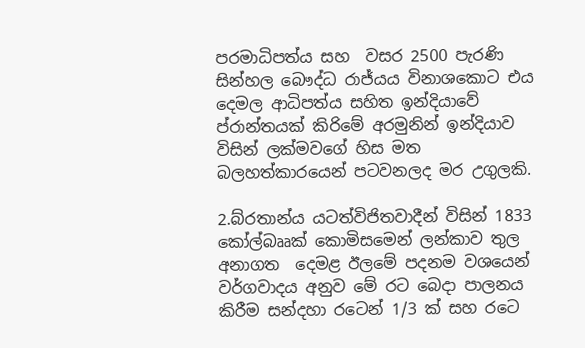පරමාධිපත්ය සහ  වසර 2500 පැරණි සින්හල බෞද්ධ රාජ්යය විනාශකොට එය දෙමල ආධිපත්ය සහිත ඉන්දියාවේ ප්රාන්තයක් කිරිමේ අරමුනින් ඉන්දියාව විසින් ලක්මවගේ හිස මත බලහත්කාරයෙන් පටවනලද මර උගුලකි.

2.බ්රතාන්ය යටත්විජිතවාදීන් විසින් 1833  කෝල්බෲක් කොමිසමෙන් ලන්කාව තුල අනාගත  දෙමළ ඊලමේ පදනම වශයෙන් වර්ගවාදය අනුව මේ රට බෙදා පාලනය කිරීම සන්දහා රටෙන් 1/3 ක් සහ රටෙ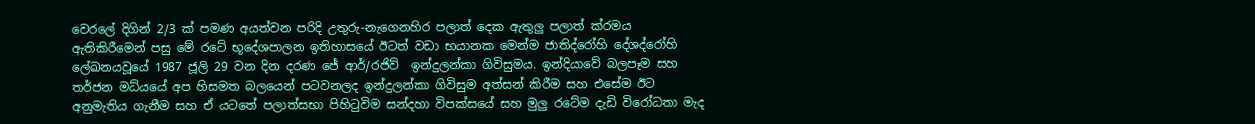වෙරලේ දිගින් 2/3 ක් පමණ අයත්වන පරිදි උතුරු-නැගෙනහිර පලාත් දෙක ඇතුලු පලාත් ක්රමය ඇතිකිරීමෙන් පසු මේ රටේ භූදේශපාලන ඉතිහාසයේ ඊටත් වඩා භයානක මෙන්ම ජාතිද්රෝහි දේශද්රෝහි ලේඛනයවූයේ 1987 ජූලි 29 වන දින දරණ ජේ ආර්/රජිව්  ඉන්දුලන්කා ගිවිසුමය. ඉන්දියාවේ බලපෑම සහ තර්ජන මධ්යයේ අප හිසමත බලයෙන් පටවනලද ඉන්දුලන්කා ගිවිසුම අත්සන් කිරීම සහ එසේම ඊට අනුමැතිය ගැනීම සහ ඒ යටතේ පලාත්සභා පිහිටුවිම සන්දහා විපක්සයේ සහ මුලු රටේම දැඩි විරෝධතා මැද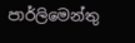පාර්ලිමෙන්තු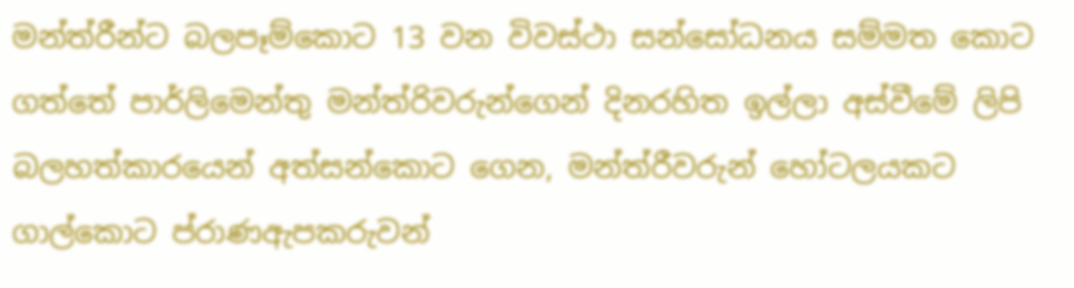මන්ත්රීන්ට බලපෑම්කොට 13 වන විවස්ථා සන්සෝධනය සම්මත කොට ගත්තේ පාර්ලිමෙන්තු මන්ත්රිවරුන්ගෙන් දිනරහිත ඉල්ලා අස්වීමේ ලිපි බලහත්කාරයෙන් අත්සන්කොට ගෙන, මන්ත්රීවරුන් හෝටලයකට ගාල්කොට ප්රාණඇපකරුවන්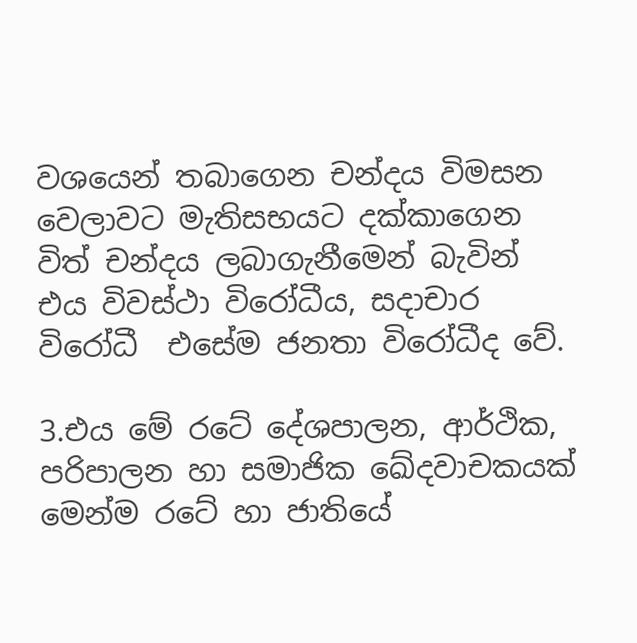වශයෙන් තබාගෙන චන්දය විමසන වෙලාවට මැතිසභයට දක්කාගෙන විත් චන්දය ලබාගැනීමෙන් බැවින් එය විවස්ථා විරෝධීය, සදාචාර විරෝධී  එසේම ජනතා විරෝධීද වේ.

3.එය මේ රටේ දේශපාලන, ආර්ථික, පරිපාලන හා සමාජික ඛේදවාචකයක් මෙන්ම රටේ හා ජාතියේ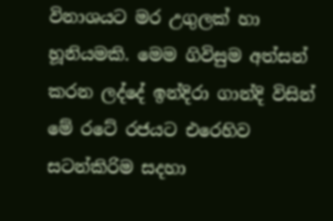විනාශයට මර උගුලක් හා හූනියමකි. මෙම ගිවිසුම අත්සන් කරන ලද්දේ ඉන්දිරා ගාන්දි විසින් මේ රටේ රජයට එරෙහිව සටන්කිරිම සදහා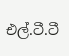එල්.ටී.ටී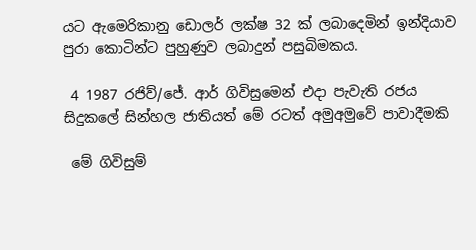යට ඇමෙරිකානු ඩොලර් ලක්ෂ 32 ක් ලබාදෙමින් ඉන්දියාව පුරා කොටින්ට පුහුණුව ලබාදුන් පසුබිමකය.

 4 1987 රජිව්/ජේ. ආර් ගිවිසුමෙන් එදා පැවැති රජය සිදුකලේ සින්හල ජාතියත් මේ රටත් අමුඅමුවේ පාවාදීමකි

 මේ ගිවිසුම්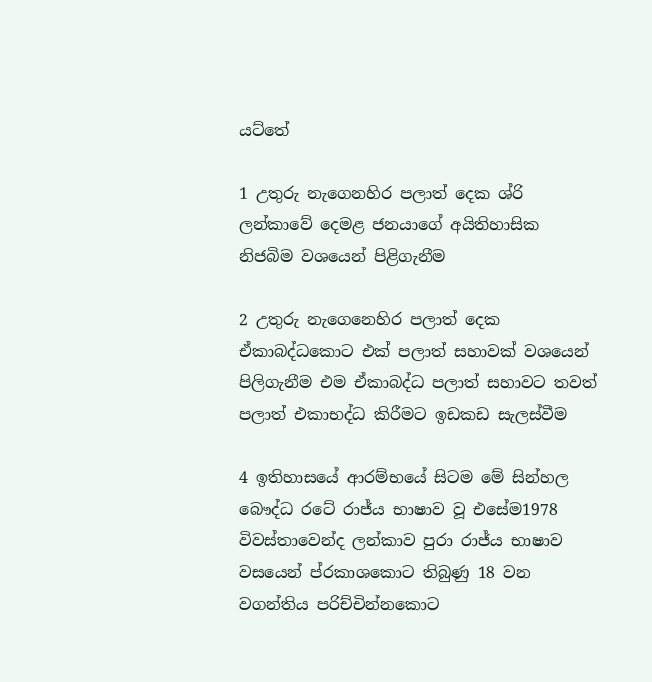යට්තේ

1 උතුරු නැගෙනහිර පලාත් දෙක ශ්රි ලන්කාවේ දෙමළ ජනයාගේ අයිතිහාසික නිජබිම වශයෙන් පිළිගැනීම

2 උතුරු නැගෙනෙහිර පලාත් දෙක ඒකාබද්ධකොට එක් පලාත් සහාවක් වශයෙන් පිලිගැනීම එම ඒකාබද්ධ පලාත් සහාවට තවත් පලාත් එකාභද්ධ කිරීමට ඉඩකඩ සැලස්වීම

4 ඉතිහාසයේ ආරම්භයේ සිටම මේ සින්හල බෞද්ධ රටේ රාජ්ය භාෂාව වූ එසේම1978 විවස්තාවෙන්ද ලන්කාව පුරා රාජ්ය භාෂාව වසයෙන් ප්රකාශකොට තිබුණු 18 වන වගන්තිය පරිච්චින්නකොට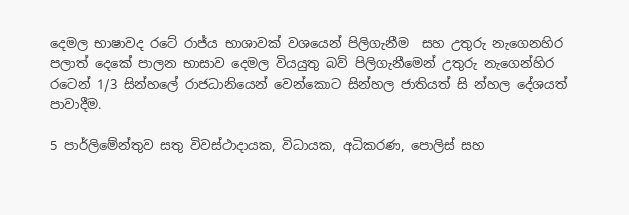දෙමල භාෂාවද රටේ රාජ්ය භාශාවක් වශයෙන් පිලිගැනීම  සහ උතුරු නැගෙනහිර පලාත් දෙකේ පාලන භාසාව දෙමල වියයුතු බව් පිලිගැනීමෙන් උතුරු නැගෙන්හිර රටෙන් 1/3 සින්හලේ රාජධානියෙන් වෙන්කොට සින්හල ජාතියත් සි න්හල දේශයත් පාවාදීම.

5 පාර්ලිමේන්තුව සතු විවස්ථාදායක, විධායක, අධිකරණ, පොලිස් සහ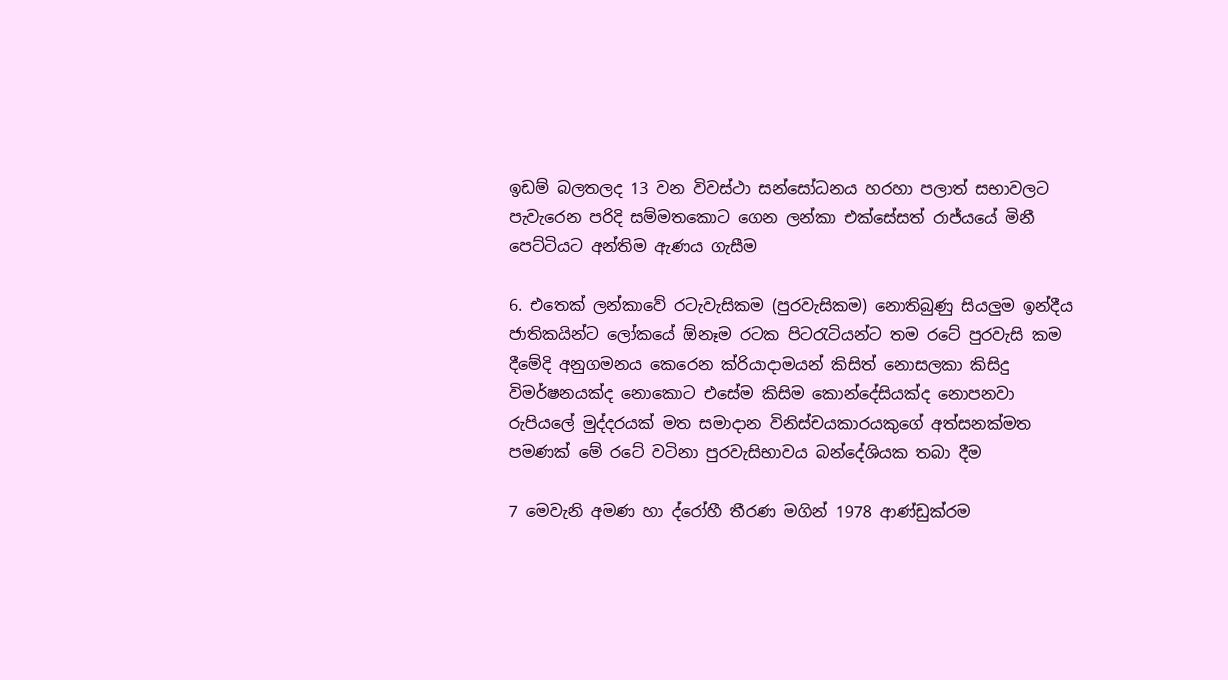ඉඩම් බලතලද 13 වන විවස්ථා සන්සෝධනය හරහා පලාත් සභාවලට පැවැරෙන පරිදි සම්මතකොට ගෙන ලන්කා එක්සේසත් රාජ්යයේ මිනී පෙට්ටියට අන්තිම ඇණය ගැසීම

6. එතෙක් ලන්කාවේ රටැවැසිකම (පුරවැසිකම) නොතිබුණු සියලුම ඉන්දීය ජාතිකයින්ට ලෝකයේ ඕනෑම රටක පිටරැටියන්ට තම රටේ පුරවැසි කම දීමේදි අනුගමනය කෙරෙන ක්රියාදාමයන් කිසිත් නොසලකා කිසිදු විමර්ෂනයක්ද නොකොට එසේම කිසිම කොන්දේසියක්ද නොපනවා රුපියලේ මුද්දරයක් මත සමාදාන විනිස්චයකාරයකුගේ අත්සනක්මත පමණක් මේ රටේ වටිනා පුරවැසිභාවය බන්දේශියක තබා දීම

7 මෙවැනි අමණ හා ද්රෝහී තීරණ මගින් 1978 ආණ්ඩුක්රම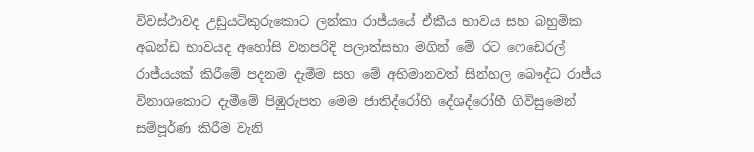විවස්ථාවද උඩුයටිකුරුකොට ලන්කා රාජ්යයේ ඒකීය භාවය සහ බහුමික අඛන්ඩ භාවයද අහෝසි වනපරිදි පලාත්සභා මගින් මේ රට ෆෙඩෙරල් රාජ්යයක් කිරීමේ පදනම දැමීම සහ මේ අභිමානවත් සින්හල බෞද්ධ රාජ්ය විනාශකොට දැමීමේ පිඹුරුපත මෙම ජාතිද්රෝහි දේශද්රෝහී ගිවිසුමෙන් සම්පූර්ණ කිරීම වැනි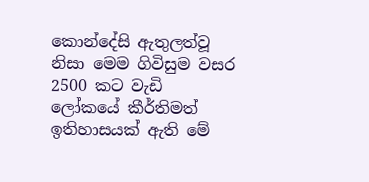කොන්දේසි ඇතුලත්වූ නිසා මෙම ගිවිසුම වසර 2500 කට වැඩි ලෝකයේ කීර්තිමත් ඉතිහාසයක් ඇති මේ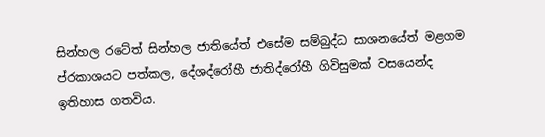සින්හල රටේත් සින්හල ජාතියේත් එසේම සම්බුද්ධ සාශනයේත් මළගම ප්රකාශයට පත්කල, දේශද්රෝහී ජාතිද්රෝහී ගිවිසුමක් වසයෙන්ද ඉතිහාස ගතවිය.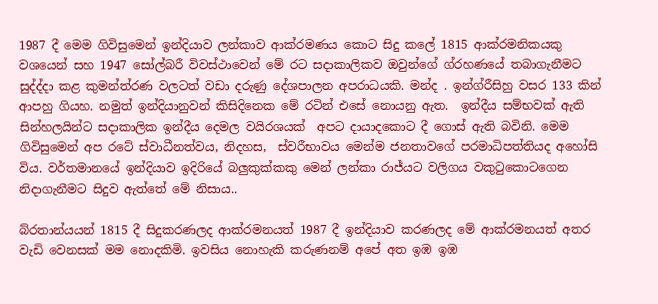1987 දී මෙම ගිවිසුමෙන් ඉන්දියාව ලන්කාව ආක්රමණය කොට සිදු කලේ 1815 ආක්රමනිකයකු වශයෙන් සහ 1947 සෝල්බරී විවස්ථාවෙන් මේ රට සදාකාලිකව ඔවුන්ගේ ග්රහණයේ තබාගැනීමට සුද්ද්දා කළ කුමන්ත්රණ වලටත් වඩා දරුණු දේශපාලන අපරාධයකි. මන්ද . ඉන්ග්රීසිහු වසර 133 කින් ආපහු ගියහ. නමුත් ඉන්දියානුවන් කිසිදිනෙක මේ රටින් එසේ නොයනු ඇත.  ඉන්දීය සම්භවක් ඇති සින්හලයින්ට සදාකාලික ඉන්දීය දෙමල වයිරශයක්  අපට දායාදකොට දී ගොස් ඇති බවිනි. මෙම ගිවිසුමෙන් අප රටේ ස්වාධීනත්වය, නිදහස,  ස්වරීභාවය මෙන්ම ජනතාවගේ පරමාධිපත්තියද අහෝසි විය. වර්තමානයේ ඉන්දියාව ඉදිරියේ බලුකුක්කකු මෙන් ලන්කා රාජ්යට වලිගය වකුටුකොටගෙන නිදාගැනීමට සිදුව ඇත්තේ මේ නිසාය..

බ්රතාන්යයන් 1815 දී සිදුකරණලද ආක්රමනයත් 1987 දී ඉන්දියාව කරණලද මේ ආක්රමනයත් අතර වැඩි වෙනසක් මම නොදකිමි. ඉවසිය නොහැකි කරුණනම් අපේ අත ඉඹ ඉඹ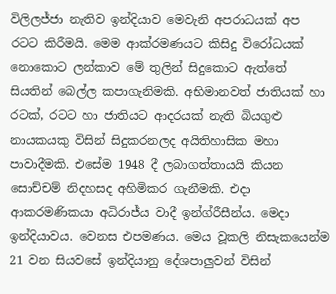විලිලජ්ජා නැතිව ඉන්දියාව මෙවැනි අපරාධයක් අප රටට කිරීමයි. මෙම ආක්රමණයට කිසිදු විරෝධයක් නොකොට ලන්කාව මේ තුලින් සිදුකොට ඇත්තේ  සියතින් බෙල්ල කපාගැනිමකි. අභිමානවත් ජාතියක් හා රටක්, රටට හා ජාතියට ආදරයක් නැති බියගුළු නායකයකු විසින් සිදුකරනලද අයිතිහාසික මහා පාවාදීමකි. එසේම 1948 දී ලබාගත්තායයි කියන සොච්චම් නිදහසද අහිමිකර ගැනීමකි. එදා ආකරමණිකයා අධිරාජ්ය වාදී ඉන්ග්රීසීන්ය. මෙදා ඉන්දියාවය. වෙනස එපමණය. මෙය වූකලි නිසැකයෙන්ම 21 වන සියවසේ ඉන්දියානු දේශපාලුවන් විසින්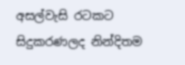අසල්වැසි රටකට සිදුකරණලද නින්දිතම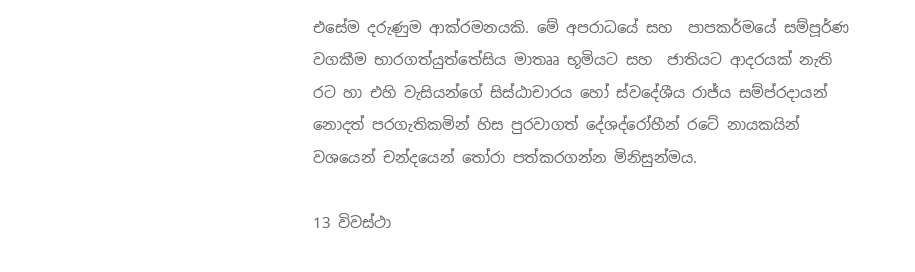එසේම දරුණුම ආක්රමනයකි. මේ අපරාධයේ සහ  පාපකර්මයේ සම්පූර්ණ වගකීම භාරගත්යුත්තේසිය මාතෲ භූමියට සහ  ජාතියට ආදරයක් නැති රට හා එහි වැසියන්ගේ සිස්ඨාචාරය හෝ ස්වදේශීය රාජ්ය සම්ප්රදායන් නොදත් පරගැතිකමින් හිස පුරවාගත් දේශද්රෝහීන් රටේ නායකයින් වශයෙන් චන්දයෙන් තෝරා පත්කරගන්න මිනිසුන්මය.

13 විවස්ථා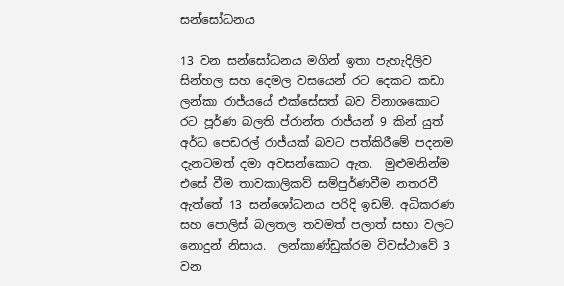සන්සෝධනය

13 වන සන්සෝධනය මගින් ඉතා පැහැදිලිව සින්හල සහ දෙමල වසයෙන් රට දෙකට කඩා ලන්කා රාජ්යයේ එක්සේසත් බව විනාශකොට රට පූර්ණ බලති ප්රාන්ත රාජ්යන් 9 කින් යුත් අර්ධ පෙඩරල් රාජ්යක් බවට පත්කිරීමේ පදනම දැනටමත් දමා අවසන්කොට ඇත.  මුළුමනින්ම එසේ වීම තාවකාලිකව් සම්පුර්ණවීම නතරවී ඇත්තේ 13 සන්ශෝධනය පරිදි ඉඩම්. අධිකරණ සහ පොලිස් බලතල තවමත් පලාත් සභා වලට නොදුන් නිසාය.  ලන්කාණ්ඩුක්රම විවස්ථාවේ 3 වන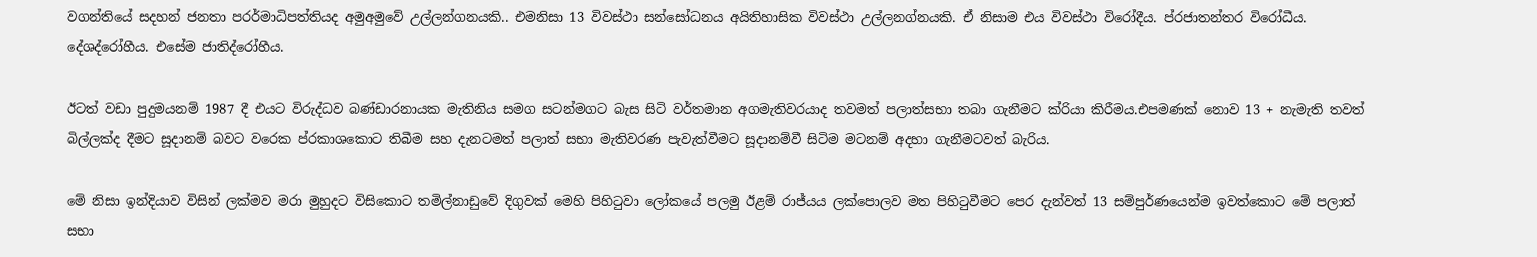වගන්තියේ සදහන් ජනතා පරර්මාධිපත්තියද අමුඅමුවේ උල්ලන්ගනයකි.. එමනිසා 13 විවස්ථා සන්සෝධනය අයිතිහාසික විවස්ථා උල්ලනග්නයකි. ඒ නිසාම එය විවස්ථා විරෝදීය. ප්රජාතන්තර විරෝධීය. දේශද්රෝහීය. එසේම ජාතිද්රෝහීය.

ඊටත් වඩා පුදුමයනම් 1987 දී එයට විරුද්ධව බණ්ඩාරනායක මැතිනිය සමග සටන්මගට බැස සිටි වර්තමාන අගමැතිවරයාද තවමත් පලාත්සභා තබා ගැනීමට ක්රියා කිරීමය.එපමණක් නොව 13 + නැමැති තවත් බිල්ලක්ද දීමට සූදානම් බවට වරෙක ප්රකාශකොට තිබීම සහ දැනටමත් පලාත් සභා මැතිවරණ පැවැත්වීමට සූදානම්වී සිටිම මටනම් අදහා ගැනීමටවත් බැරිය.

මේ නිසා ඉන්දියාව විසින් ලක්මව මරා මුහුදට විසිකොට තමිල්නාඩුවේ දිගුවක් මෙහි පිහිටුවා ලෝකයේ පලමු ඊළම් රාජ්යය ලක්පොලව මත පිහිටුවීමට පෙර දැන්වත් 13 සම්පුර්ණයෙන්ම ඉවත්කොට මේ පලාත් සභා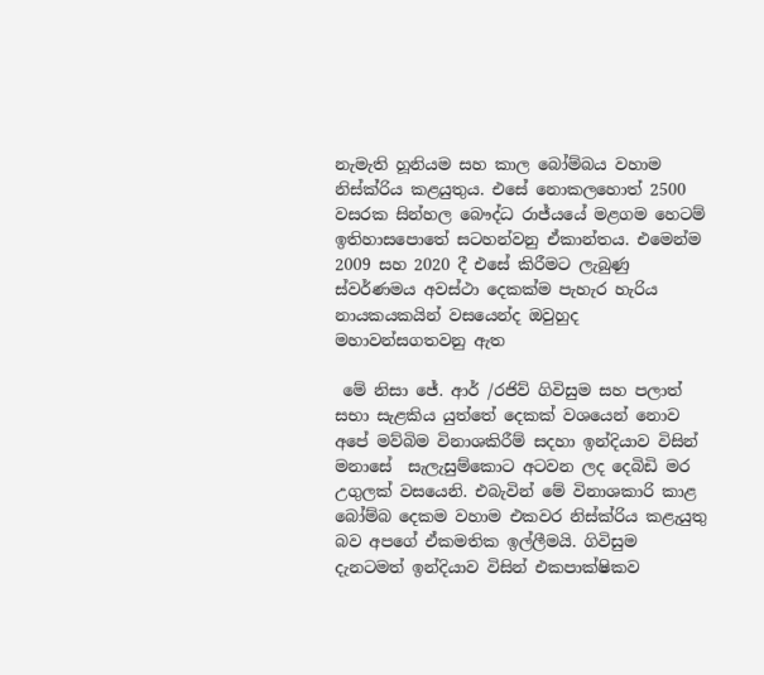නැමැති හූනියම සහ කාල බෝම්බය වහාම නිස්ක්රිය කළයුතුය. එසේ නොකලහොත් 2500 වසරක සින්හල බෞද්ධ රාජ්යයේ මළගම හෙටම් ඉතිහාසපොතේ සටහන්වනු ඒකාන්තය. එමෙන්ම 2009 සහ 2020 දී එසේ කිරීමට ලැබුණු ස්වර්ණමය අවස්ථා දෙකක්ම පැහැර හැරිය නායකයකයින් වසයෙන්ද ඔවුහුද මහාවන්සගතවනු ඇත

 මේ නිසා ජේ. ආර් /රජිව් ගිවිසුම සහ පලාත් සභා සැළකිය යුත්තේ දෙකක් වශයෙන් නොව අපේ මව්බිම විනාශකිරීම් සදහා ඉන්දියාව විසින් මනාසේ  සැලැසුම්කොට අටවන ලද දෙබිඩි මර උගුලක් වසයෙනි. එබැවින් මේ විනාශකාරි කාළ බෝම්බ දෙකම වහාම එකවර නිස්ක්රිය කළැයුතු බව අපගේ ඒකමතික ඉල්ලීමයි. ගිවිසුම දැනටමත් ඉන්දියාව විසින් එකපාක්ෂිකව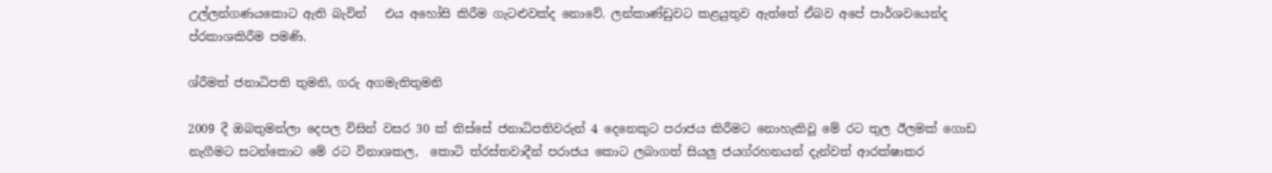උල්ලන්ගණයකොට ඇති බැවින්   එය අහෝසි කිරීම ගැටළුවක්ද නොවේ. ලන්කාණ්ඩුවට කළයුතුව ඇත්තේ ඒබව අපේ පාර්ශවයෙන්ද ප්රකාශකිරීම පමණි.

ශ්රීමත් ජනාධිපති තුමනි, ගරු අගමැතිතුමනි

2009 දී ඔබතුමන්ලා දෙපල විසින් වසර 30 ක් තිස්සේ ජනාධිපතිවරුන් 4 දෙනෙකුට පරාජය කිරීමට නොහැකිවූ මේ රට තුල ඊලමක් ගොඩ නැගීමට සටන්කොට මේ රට විනාශකල,  කොටි ත්රස්තවාදීන් පරාජය කොට ලබාගත් සියලු ජයග්රහනයන් දැන්වත් ආරක්ෂාකර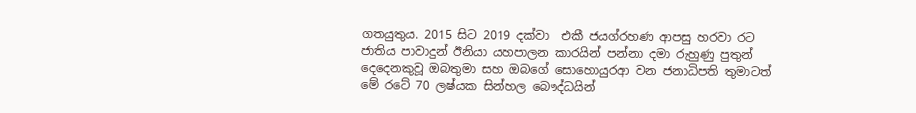ගතයුතුය. 2015 සිට 2019 දක්වා  එකී ජයග්රහණ ආපසු හරවා රට ජාතිය පාවාදුන් ඊනියා යහපාලන කාරයින් පන්නා දමා රුහුණු පුතුන් දෙදෙනකුවූ ඔබතුමා සහ ඔබගේ සොහොයුරආ වන ජනාධිපති තුමාටත් මේ රටේ 70 ලෂ්යක සින්හල බෞද්ධයින්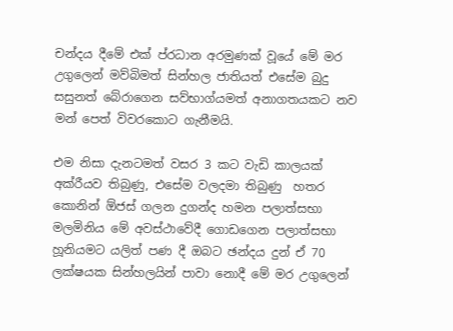චන්දය දීමේ එක් ප්රධාන අරමුණක් වූයේ මේ මර  උගුලෙන් මව්බිමත් සින්හල ජාතියත් එසේම බුදු සසුනත් බේරාගෙන සව්භාග්යමත් අනාගතයකට නව මන් පෙත් විවරකොට ගැනීමයි.

එම නිසා දැනටමත් වසර 3 කට වැඩි කාලයක් අක්රීයව තිබුණු, එසේම වලදමා තිබුණු  හතර කොනින් ඕජස් ගලන දුගන්ද හමන පලාත්සභා මලමිනිය මේ අවස්ථාවේදී ගොඩගෙන පලාත්සභා හූනියමට යලිත් පණ දී ඔබට ඡන්දය දුන් ඒ 70 ලක්ෂයක සින්හලයින් පාවා නොදී මේ මර උගුලෙන්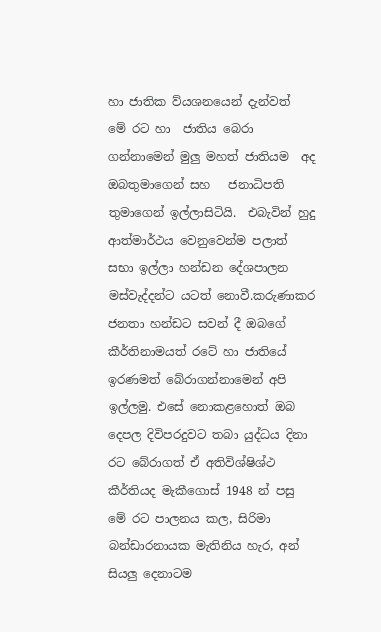හා ජාතික ව්යශනයෙන් දැන්වත්  මේ රට හා  ජාතිය බෙරා ගන්නාමෙන් මුලු මහත් ජාතියම  අද ඔබතුමාගෙන් සහ   ජනාධිපති තුමාගෙන් ඉල්ලාසිටියි.  එබැවින් හුදු ආත්මාර්ථය වෙනුවෙන්ම පලාත් සභා ඉල්ලා හන්ඩන දේශපාලන මස්වැද්දන්ට යටත් නොවී.කරුණාකර ජනතා හන්ඩට සවන් දී ඔබගේ කීර්තිනාමයත් රටේ හා ජාතියේ ඉරණමත් බේරාගන්නාමෙන් අපි ඉල්ලමු. එසේ නොකළහොත් ඔබ දෙපල දිවිපරදුවට තබා යුද්ධය දිනා  රට බේරාගත් ඒ අතිවිශ්ෂිශ්ථ කීර්තියද මැකීගොස් 1948 න් පසු මේ රට පාලනය කල, සිරිමා බන්ඩාරනායක මැතිනිය හැර, අන් සියලු දෙනාටම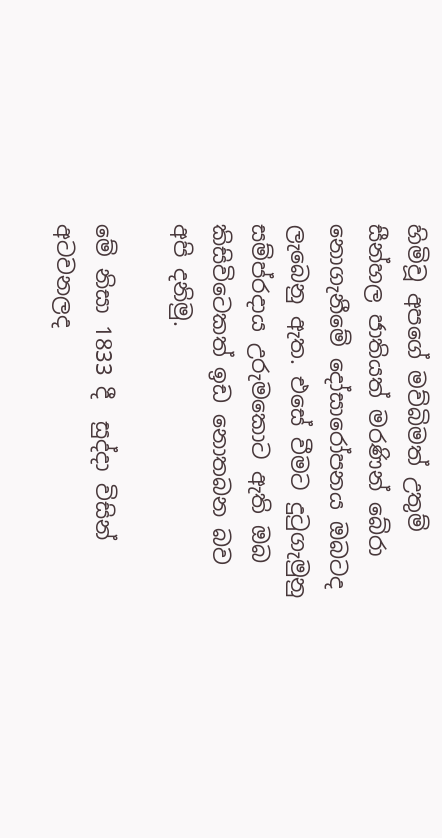හිමිවූ අපගේ මව්බිමත් උතුම් සීන්හල ජාතියත් මරණින් බේරා නොගැනීමේ දෝසාරෝපනය ඔබටද ලැබෙනු ඇත. එසේ වීමට දුටුගැමුනු සම්ප්රදාය උරුමකොට ඇති ඔබ කිසිවිටෙකත් ඉඩ නොතබන බව  අපි දනිමු.

මේ නිසා 1833 දී  සුද්දා විසින් අටවනලද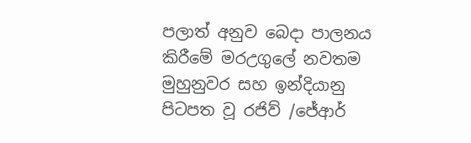පලාත් අනුව බෙදා පාලනය කිරීමේ මරඋගුලේ නවතම මුහුනුවර සහ ඉන්දියානු පිටපත වූ රජිව් /ජේආර්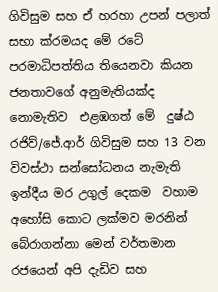ගිවිසුම සහ ඒ හරහා උපන් පලාත් සභා ක්රමයද මේ රටේ පරමාධිපත්තිය තියෙනවා කියන ජනතාවගේ අනුමැතියක්ද නොමැතිව  එළඹගත් මේ  දුෂ්ඨ රජිව්/ජේ.ආර් ගිවිසුම සහ 13 වන විවස්ථා සන්සෝධනය නැමැති ඉන්දීය මර උගුල් දෙකම  වහාම අහෝසි කොට ලක්මව මරනින් බේරාගන්නා මෙන් වර්තමාන රජයෙන් අපි දැඩිව සහ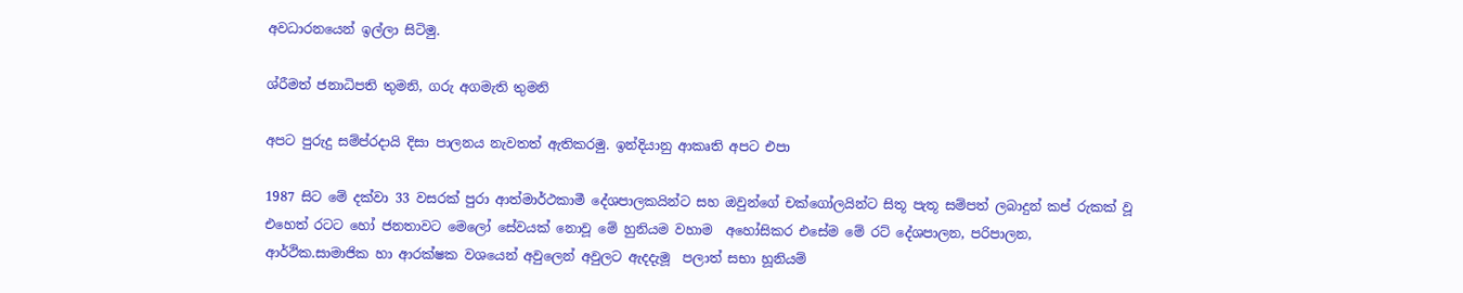අවධාරනයෙන් ඉල්ලා සිටිමු.

ශ්රීමත් ජනාධිපති තුමනි, ගරු අගමැති තුමනි

අපට පුරුදු සම්ප්රදායි දිසා පාලනය නැවතත් ඇතිකරමු. ඉන්දියානු ආකෘති අපට එපා

1987 සිට මේ දක්වා 33 වසරක් පුරා ආත්මාර්ථකාමී දේශපාලකයින්ට සහ ඔවුන්ගේ චක්ගෝලයින්ට සිතූ පැතූ සම්පත් ලබාදුන් කප් රුකක් වූ එහෙත් රටට හෝ ජනතාවට මෙලෝ සේවයක් නොවූ මේ හුනියම වහාම  අහෝසිකර එසේම මේ රට් දේශපාලන, පරිපාලන, ආර්ථික.සාමාජික හා ආරක්ෂක වශයෙන් අවුලෙන් අවුලට ඇදදැමූ  පලාත් සභා හූනියම්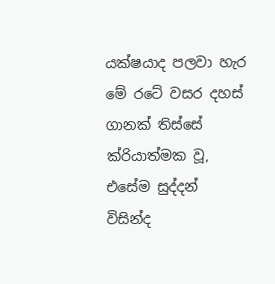යක්ෂයාද පලවා හැර මේ රටේ වසර දහස් ගානක් තිස්සේ ක්රියාත්මක වූ, එසේම සුද්දන් විසින්ද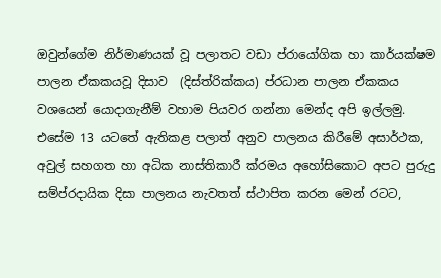ඔවුන්ගේම නිර්මාණයක් වූ පලාතට වඩා ප්රායෝගික හා කාර්යක්ෂම පාලන ඒකකයවූ දිසාව  (දිස්ත්රික්කය) ප්රධාන පාලන ඒකකය වශයෙන් යොදාගැනීම් වහාම පියවර ගන්නා මෙන්ද අපි ඉල්ලමු. එසේම 13 යටතේ ඇතිකළ පලාත් අනුව පාලනය කිරීමේ අසාර්ථක, අවුල් සහගත හා අධික නාස්තිකාරී ක්රමය අහෝසිකොට අපට පුරුදු සම්ප්රදායික දිසා පාලනය නැවතත් ස්ථාපිත කරන මෙන් රටට,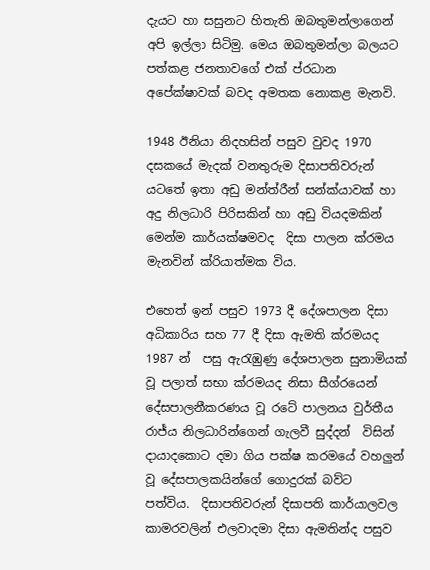දැයට හා සසුනට හිතැති ඔබතුමන්ලාගෙන් අපි ඉල්ලා සිටිමු. මෙය ඔබතුමන්ලා බලයට පත්කළ ජනතාවගේ එක් ප්රධාන අපේක්ෂාවක් බවද අමතක නොකළ මැනවි.

1948 ඊනියා නිදහසින් පසුව වුවද 1970 දසකයේ මැදක් වනතුරුම දිසාපතිවරුන් යටතේ ඉතා අඩු මන්ත්රීන් සන්ක්යාවක් හා අදු නිලධාරි පිරිසකින් හා අඩු වියදමකින් මෙන්ම කාර්යක්ෂමවද  දිසා පාලන ක්රමය මැනවින් ක්රියාත්මක විය.

එහෙත් ඉන් පසුව 1973 දී දේශපාලන දිසා අධිකාරිය සහ 77 දී දිසා ඇමති ක්රමයද 1987 න්  පසු ඇරැඹුණු දේශපාලන සුනාමියක් වූ පලාත් සභා ක්රමයද නිසා සීග්රයෙන් දේසපාලනීකරණය වූ රටේ පාලනය වුර්තීය රාජ්ය නිලධාරින්ගෙන් ගැලවී සුද්දන්  විසින් දායාදකොට දමා ගිය පක්ෂ කරමයේ වහලුන් වූ දේසපාලකයින්ගේ ගොදුරක් බව්ට  පත්විය.  දිසාපතිවරුන් දිසාපති කාර්යාලවල කාමරවලින් එලවාදමා දිසා ඇමතින්ද පසුව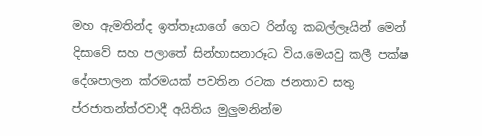මහ ඇමතින්ද ඉත්තෑයාගේ ගෙට රින්ගූ කබල්ලෑයින් මෙන් දිසාවේ සහ පලාතේ සින්හාසනාරූධ විය.මෙයවු කලී පක්ෂ දේශපාලන ක්රමයක් පවතින රටක ජනතාව සතු ප්රජාතන්ත්රවාදී අයිතිය මුලුමනින්ම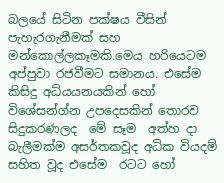බලයේ සිටින පක්ෂය වීසින් පැහැරගැනීමක් සහ මන්කොල්ලකෑමකි.මෙය හරියෙටම අප්පුවා රජවීමට සමානය. එසේම කිසිදු අධ්යයනයකින් හෝ විශේසන්ග්න උපදෙසකින් තොරව සිදුකරණලද  මේ සෑම  අත්හ දා බැලීමක්ම අසර්තකවූද අධික වියදම් සහිත වූද එසේම  රටට හෝ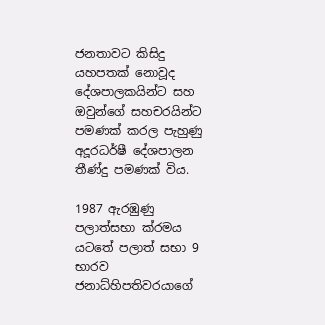ජනතාවට කිසිදු යහපතක් නොවූද දේශපාලකයින්ට සහ ඔවුන්ගේ සහචරයින්ට පමණක් කරල පැහුණු අදූරධර්ෂී දේශපාලන තීණ්දු පමණක් විය.

1987 ඇරඹුණු පලාත්සභා ක්රමය යටතේ පලාත් සභා 9 භාරව ජනාධ්හිපතිවරයාගේ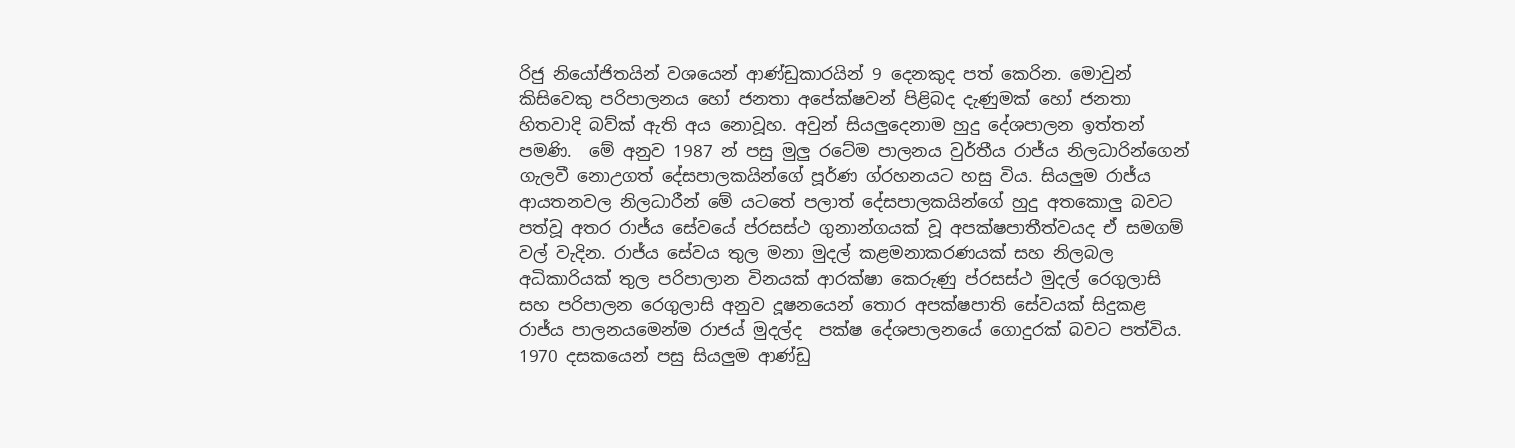රිජු නියෝජිතයින් වශයෙන් ආණ්ඩුකාරයින් 9 දෙනකුද පත් කෙරින. මොවුන් කිසිවෙකු පරිපාලනය හෝ ජනතා අපේක්ෂවන් පිළිබද දැණුමක් හෝ ජනතා හිතවාදි බව්ක් ඇති අය නොවූහ. අවුන් සියලුදෙනාම හුදු දේශපාලන ඉත්තන් පමණි.  මේ අනුව 1987 න් පසු මුලු රටේම පාලනය වුර්තීය රාජ්ය නිලධාරින්ගෙන් ගැලවී නොඋගත් දේසපාලකයින්ගේ පූර්ණ ග්රහනයට හසු විය. සියලුම රාජ්ය ආයතනවල නිලධාරීන් මේ යටතේ පලාත් දේසපාලකයින්ගේ හුදු අතකොලු බවට පත්වූ අතර රාජ්ය සේවයේ ප්රසස්ථ ගුනාන්ගයක් වූ අපක්ෂපාතීත්වයද ඒ සමගම් වල් වැදින. රාජ්ය සේවය තුල මනා මුදල් කළමනාකරණයක් සහ නිලබල අධිකාරියක් තුල පරිපාලාන විනයක් ආරක්ෂා කෙරුණු ප්රසස්ථ මුදල් රෙගුලාසි සහ පරිපාලන රෙගුලාසි අනුව දූෂනයෙන් තොර අපක්ෂපාති සේවයක් සිදුකළ රාජ්ය පාලනයමෙන්ම රාජය් මුදල්ද  පක්ෂ දේශපාලනයේ ගොදුරක් බවට පත්විය.  1970 දසකයෙන් පසු සියලුම ආණ්ඩු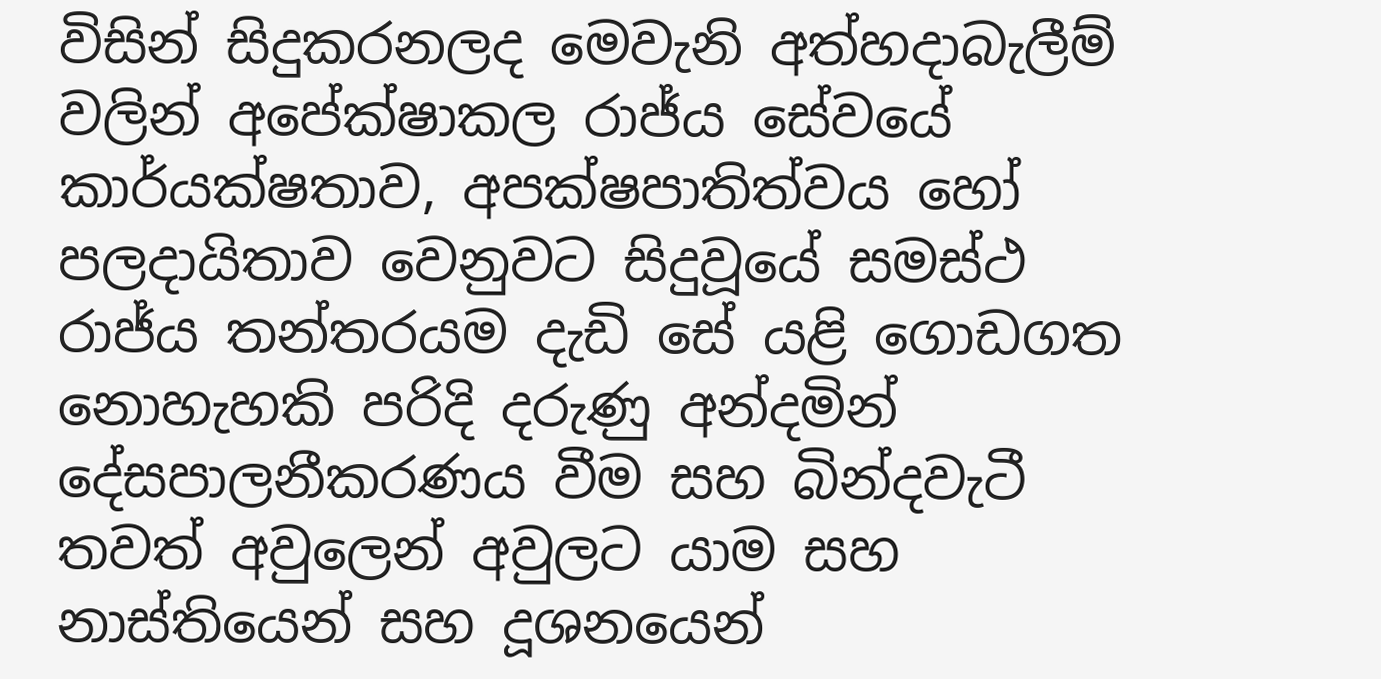විසින් සිදුකරනලද මෙවැනි අත්හදාබැලීම් වලින් අපේක්ෂාකල රාජ්ය සේවයේ කාර්යක්ෂතාව, අපක්ෂපාතිත්වය හෝ පලදායිතාව වෙනුවට සිදුවූයේ සමස්ථ රාජ්ය තන්තරයම දැඩි සේ යළි ගොඩගත නොහැහකි පරිදි දරුණු අන්දමින් දේසපාලනීකරණය වීම සහ බින්දවැටී තවත් අවුලෙන් අවුලට යාම සහ නාස්තියෙන් සහ දූශනයෙන්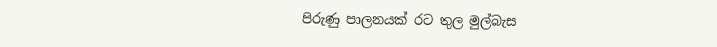පිරුණු පාලනයක් රට තුල මුල්බැස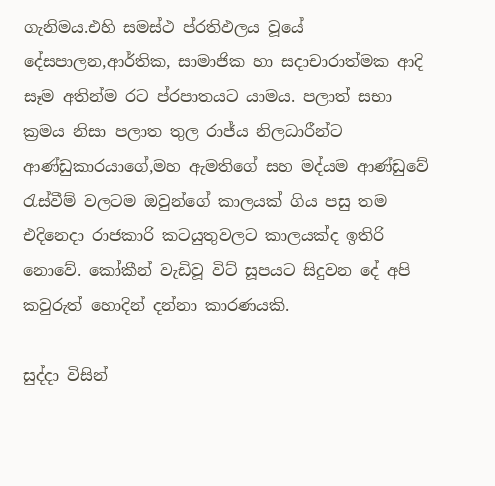ගැනිමය.එහි සමස්ථ ප්රතිඵලය වූයේ දේසපාලන,ආර්තික, සාමාජික හා සදාචාරාත්මක ආදි සෑම අතින්ම රට ප්රපාතයට යාමය. පලාත් සභා ක්‍රමය නිසා පලාත තුල රාජ්ය නිලධාරීන්ට  ආණ්ඩුකාරයාගේ,මහ ඇමතිගේ සහ මද්යම ආණ්ඩුවේ රැස්වීම් වලටම ඔවුන්ගේ කාලයක් ගිය පසු තම එදිනෙදා රාජකාරි කටයුතුවලට කාලයක්ද ඉතිරි නොවේ. කෝකීන් වැඩිවූ විට් සූපයට සිදුවන දේ අපි කවුරුත් හොදින් දන්නා කාරණයකි.

සුද්දා විසින්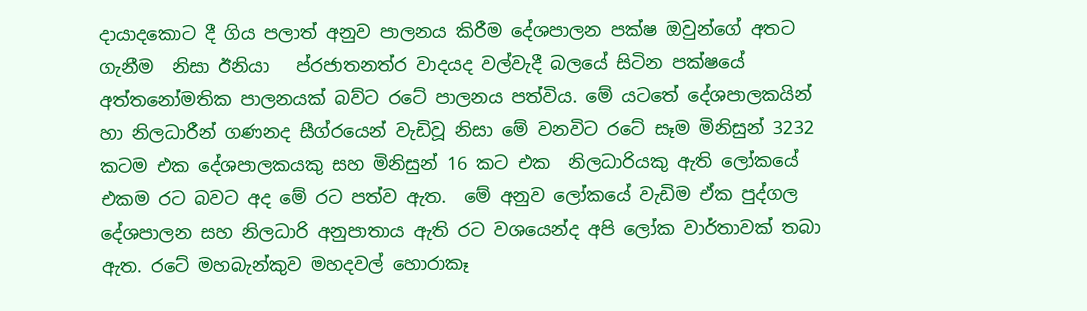දායාදකොට දී ගිය පලාත් අනුව පාලනය කිරීම දේශපාලන පක්ෂ ඔවුන්ගේ අතට ගැනීම  නිසා ඊනියා   ප්රජාතනත්ර වාදයද වල්වැදී බලයේ සිටින පක්ෂයේ අත්තනෝමතික පාලනයක් බව්ට රටේ පාලනය පත්විය. මේ යටතේ දේශපාලකයින් හා නිලධාරීන් ගණනද සීග්රයෙන් වැඩිවූ නිසා මේ වනවිට රටේ සෑම මිනිසුන් 3232 කටම එක දේශපාලකයකු සහ මිනිසුන් 16 කට එක  නිලධාරියකු ඇති ලෝකයේ එකම රට බවට අද මේ රට පත්ව ඇත.  මේ අනුව ලෝකයේ වැඩිම ඒක පුද්ගල දේශපාලන සහ නිලධාරි අනුපාතාය ඇති රට වශයෙන්ද අපි ලෝක වාර්තාවක් තබා ඇත. රටේ මහබැන්කුව මහදවල් හොරාකෑ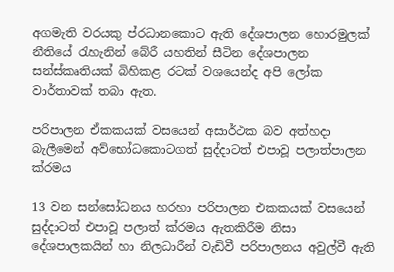අගමැති වරයකු ප්රධානකොට ඇති දේශපාලන හොරමුලක් නීතියේ රැහැනින් බේරී යහතින් සීටින දේශපාලන සන්ස්කෘතියක් බිහිකළ රටක් වශයෙන්ද අපි ලෝක වාර්තාවක් තබා ඇත.

පරිපාලන ඒකකයක් වසයෙන් අසාර්ථක බව අත්හදා බැලීමෙන් අව්භෝධකොටගත් සුද්දාටත් එපාවූ පලාත්පාලන ක්රමය

13 වන සන්සෝධනය හරහා පරිපාලන එකකයක් වසයෙන් සුද්දාටත් එපාවූ පලාත් ක්රමය ඇතකිරීම නිසා  දේශපාලකයින් හා නිලධාරීන් වැඩිවී පරිපාලනය අවුල්වී ඇති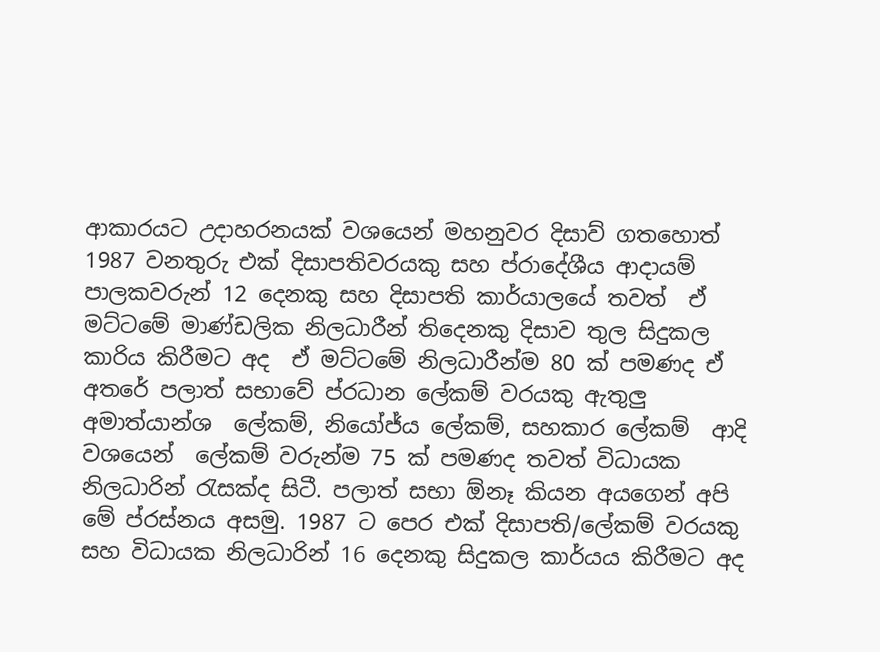ආකාරයට උදාහරනයක් වශයෙන් මහනුවර දිසාව් ගතහොත් 1987 වනතුරු එක් දිසාපතිවරයකු සහ ප්රාදේශීය ආදායම් පාලකවරුන් 12 දෙනකු සහ දිසාපති කාර්යාලයේ තවත්  ඒ මට්ටමේ මාණ්ඩලික නිලධාරීන් තිදෙනකු දිසාව තුල සිදුකල කාරිය කිරීමට අද  ඒ මට්ටමේ නිලධාරීන්ම 80 ක් පමණද ඒ අතරේ පලාත් සභාවේ ප්රධාන ලේකම් වරයකු ඇතුලු අමාත්යාන්ශ  ලේකම්, නියෝජ්ය ලේකම්, සහකාර ලේකම්  ආදි වශයෙන්  ලේකම් වරුන්ම 75 ක් පමණද තවත් විධායක නිලධාරින් රැසක්ද සිටී. පලාත් සභා ඕනෑ කියන අයගෙන් අපි මේ ප්රස්නය අසමු. 1987 ට පෙර එක් දිසාපති/ලේකම් වරයකු සහ විධායක නිලධාරින් 16 දෙනකු සිදුකල කාර්යය කිරීමට අද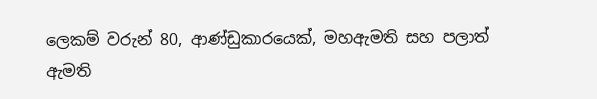ලෙකම් වරුන් 80, ආණ්ඩුකාරයෙක්, මහඇමති සහ පලාත් ඇමති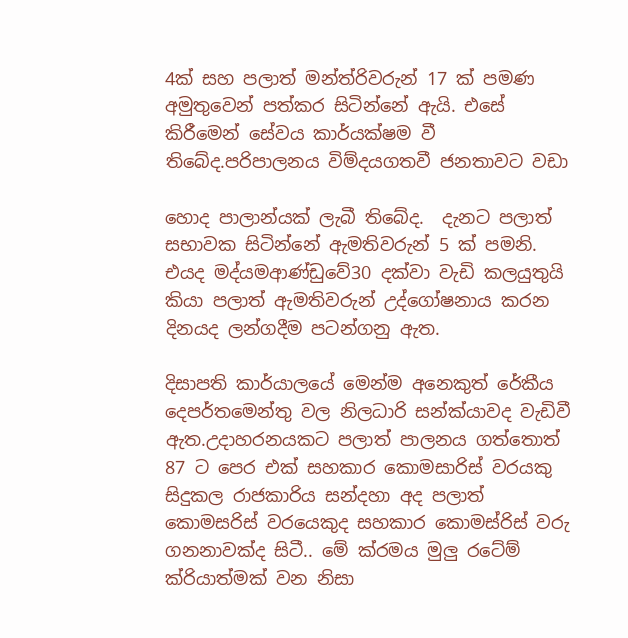4ක් සහ පලාත් මන්ත්රිවරුන් 17 ක් පමණ අමුතුවෙන් පත්කර සිටින්නේ ඇයි. එසේ කිරීමෙන් සේවය කාර්යක්ෂම වී තිබේද.පරිපාලනය විම්දයගතවී ජනතාවට වඩා

හොද පාලාන්යක් ලැබී තිබේද.  දැනට පලාත් සභාවක සිටින්නේ ඇමතිවරුන් 5 ක් පමනි. එයද මද්යමආණ්ඩුවේ30 දක්වා වැඩි කලයුතුයි කියා පලාත් ඇමතිවරුන් උද්ගෝෂනාය කරන දිනයද ලන්ගදීම පටන්ගනු ඇත.

දිසාපති කාර්යාලයේ මෙන්ම අනෙකුත් රේකීය දෙපර්තමෙන්තු වල නිලධාරි සන්ක්යාවද වැඩිවී ඇත.උදාහරනයකට පලාත් පාලනය ගත්තොත් 87 ට පෙර එක් සහකාර කොමසාරිස් වරයකු සිදුකල රාජකාරිය සන්දහා අද පලාත් කොමසරිස් වරයෙකුද සහකාර කොමස්රිස් වරු ගනනාවක්ද සිටී.. මේ ක්රමය මුලු රටේම් ක්රියාත්මක් වන නිසා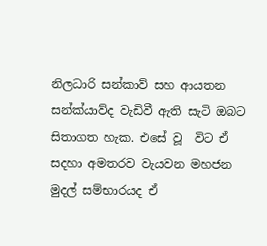නිලධාරි සන්කාව් සහ ආයතන සන්ක්යාව්ද වැඩිවී ඇති සැටි ඔබට සිතාගත හැක. එසේ වූ  විට ඒ සදහා අමතරව වැයවන මහජන මුදල් සම්භාරයද ඒ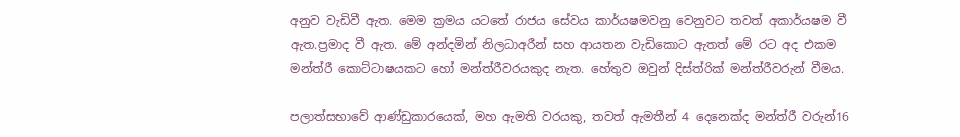අනුව වැඩිවී ඇත. මෙම ක්‍රමය යටතේ රාජය සේවය කාර්යෂමවනු වෙනුවට තවත් අකාර්යෂම වී ඇත.ප්‍රමාද වී ඇත. මේ අන්දමින් නිලධාඅරීන් සහ ආයතන වැඩිකොට ඇතත් මේ රට අද එකම මන්ත්රී කොට්ටාෂයකට හෝ මන්ත්රීවරයකුද නැත. හේතුව ඔවුන් දිස්ත්රික් මන්ත්රීවරුන් වීමය.

පලාත්සභාවේ ආණ්ඩුකාරයෙක්, මහ ඇමති වරයකු, තවත් ඇමතීන් 4 දෙනෙක්ද මන්ත්රී වරුන්16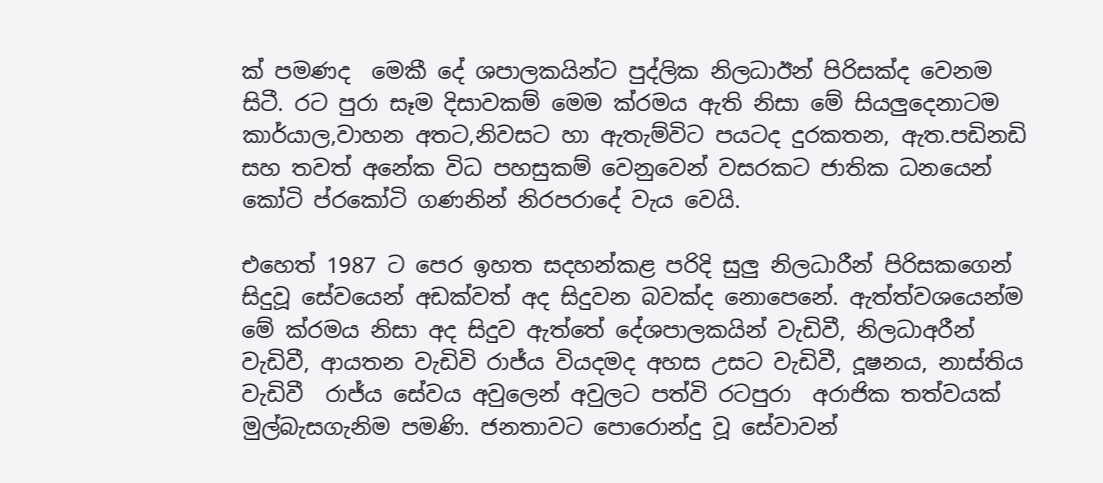ක් පමණද  මෙකී දේ ශපාලකයින්ට පුද්ලික නිලධාඊන් පිරිසක්ද වෙනම සිටී. රට පුරා සෑම දිසාවකම් මෙම ක්රමය ඇති නිසා මේ සියලුදෙනාටම කාර්යාල,වාහන අතට,නිවසට හා ඇතැම්විට පයටද දුරකතන, ඇත.පඩිනඩි සහ තවත් අනේක විධ පහසුකම් වෙනුවෙන් වසරකට ජාතික ධනයෙන් කෝටි ප්රකෝටි ගණනින් නිරපරාදේ වැය වෙයි.

එහෙත් 1987 ට පෙර ඉහත සදහන්කළ පරිදි සුලු නිලධාරීන් පිරිසකගෙන් සිදුවූ සේවයෙන් අඩක්වත් අද සිදුවන බවක්ද නොපෙනේ. ඇත්ත්වශයෙන්ම මේ ක්රමය නිසා අද සිදුව ඇත්තේ දේශපාලකයින් වැඩිවී, නිලධාඅරීන් වැඩිවී, ආයතන වැඩිවි රාජ්ය වියදමද අහස උසට වැඩිවී, දූෂනය, නාස්තිය වැඩිවී  රාජ්ය සේවය අවුලෙන් අවුලට පත්වි රටපුරා  අරාජික තත්වයක් මුල්බැසගැනිම පමණි. ජනතාවට පොරොන්දු වූ සේවාවන්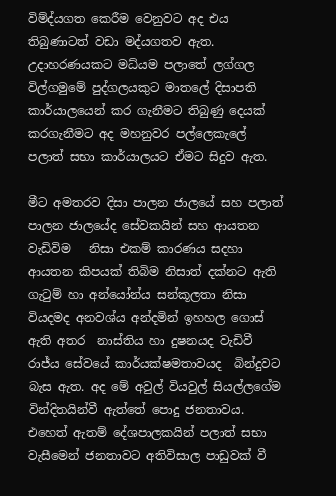විම්ද්යගත කෙරීම වෙනුවට අද එය තිබුණාටත් වඩා මද්යගතව ඇත. උදාහරණයකට මධ්යම පලාතේ ලග්ගල විල්ගමුමේ පුද්ගලයකුට මාතලේ දිසාපති කාර්යාලයෙන් කර ගැනීමට තිබුණු දෙයක් කරගැනීමට අද මහනුවර පල්ලෙකැලේ පලාත් සභා කාර්යාලයට ඒමට සිදුව ඇත.

මීට අමතරව දිසා පාලන ජාලයේ සහ පලාත් පාලන ජාලයේද සේවකයින් සහ ආයතන වැඩිවිම   නිසා එකම් කාරණය සදහා ආයතන කිපයක් තිබිම නිසාත් දක්නට ඇති ගැටුම් හා අන්යෝන්ය සන්කූලතා නිසා  වියදමද අනවශ්ය අන්දමින් ඉහහල ගොස් ඇති අතර  නාස්තිය හා දුෂනයද වැඩිවී රාජ්ය සේවයේ කාර්යක්ෂමතාවයද  බින්දුවට බැස ඇත. අද මේ අවුල් වියවුල් සියල්ලගේම වින්දිතයින්වී ඇත්තේ පොදු ජනතාවය. එහෙත් ඇතම් දේශපාලකයින් පලාත් සභා වැසීමෙන් ජනතාවට අතිවිසාල පාඩුවක් වී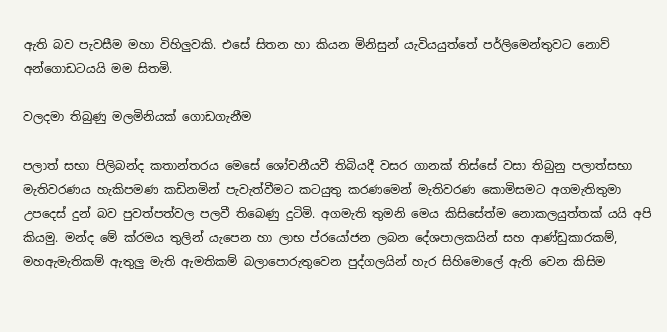ඇති බව පැවසීම මහා විහිලුවකි. එසේ සිතන හා කියන මිනිසුන් යැවියයුත්තේ පර්ලිමෙන්තුවට නොව් අන්ගොඩටයයි මම සිතමි.

වලදමා තිබුණු මලමිනියක් ගොඩගැනීම

පලාත් සභා පිලිබන්ද කතාන්තරය මෙසේ ශෝචනීයවී තිබියදී වසර ගානක් තිස්සේ වසා තිබුනු පලාත්සභා මැතිවරණය හැකිපමණ කඩිනමින් පැවැත්වීමට කටයුතු කරණමෙන් මැතිවරණ කොමිසමට අගමැතිතුමා උපදෙස් දුන් බව පුවත්පත්වල පලවී තිබෙණු දුටිමි. අගමැති තුමනි මෙය කිසිසේත්ම නොකලයුත්තක් යයි අපි කියමු. මන්ද මේ ක්රමය තුලින් යැපෙන හා ලාභ ප්රයෝජන ලබන දේශපාලකයින් සහ ආණ්ඩුකාරකම්, මහඇමැතිකම් ඇතුලු මැති ඇමතිකම් බලාපොරුතුවෙන පුද්ගලයින් හැර සිහිමොලේ ඇති වෙන කිසිම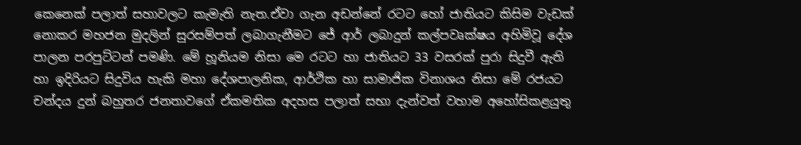කෙනෙක් පලාත් සහාවලට කැමැති නැත.ඒවා ගැන අඩන්නේ රටට හෝ ජාතියට කිසිම වැඩක් නොකර මහජන මුදලින් සුරසම්පත් ලබාගැනීමට ජේ ආර් ලබාදුන් කල්පවෘක්ෂය අහිමිවූ දේශ පාලන පරපුට්ටන් පමණි. මේ හූනියම නිසා මෙ රටට හා ජාතියට 33 වසරක් පුරා සිදුවී ඇති හා ඉදිරියට සිදුවිය හැකි මහා දේශපාලනික, ආර්ථික හා සාමාජික විනාශය නිසා මේ රජයට චන්දය දුන් බහුතර ජනතාවගේ ඒකමතික අදහස පලාත් සභා දැන්වත් වහාම අහෝසිකළයුතු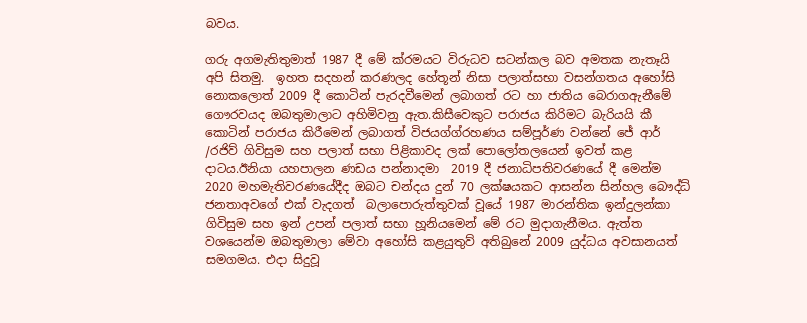බවය.

ගරු අගමැතිතුමාත් 1987 දී මේ ක්රමයට විරුධව සටන්කල බව අමතක නැතෑයි අපි සිතමු.  ඉහත සදහන් කරණලද හේතූන් නිසා පලාත්සභා වසන්ගතය අහෝසි නොකලොත් 2009 දී කොටින් පැරදවීමෙන් ලබාගත් රට හා ජාතිය බෙරාගඇනීමේ ගෞරවයද ඔබතුමාලාට අහිමිවනු ඇත.කිසීවෙකුට පරාජය කිරිමට බැරියයි කී  කොටින් පරාජය කිරීමෙන් ලබාගත් විජයග්ග්රහණය සම්පූර්ණ වන්නේ ජේ ආර් /රජිව් ගිවිසුම සහ පලාත් සභා පිළිකාවද ලක් පොලෝතලයෙන් ඉවත් කළ දාටය.ඊනියා යහපාලන ණඩය පන්නාදමා  2019 දී ජනාධිපතිවරණයේ දී මෙන්ම 2020 මහමැතිවරණයේදීද ඔබට චන්දය දුන් 70 ලක්ෂයකට ආසන්න සින්හල බෞද්ධ් ජනතාඅවගේ එක් වැදගත්  බලාපොරුත්තුවක් වූයේ 1987 මාරන්තික ඉන්දුලන්කා ගිවිසුම සහ ඉන් උපන් පලාත් සභා හූනියමෙන් මේ රට මුදාගැනීමය. ඇත්ත වශයෙන්ම ඔබතුමාලා මේවා අහෝසි කළයුතුව් අතිබුනේ 2009 යුද්ධය අවසානයත් සමගමය. එදා සිදුවූ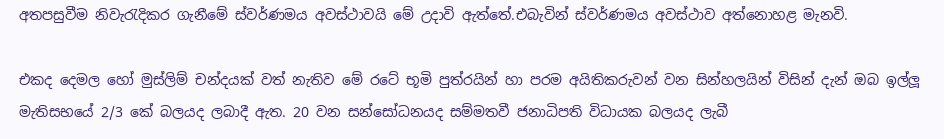අතපසුවීම නිවැරැදිකර ගැනීමේ ස්වර්ණමය අවස්ථාවයි මේ උදාවි ඇත්තේ.එබැවින් ස්වර්ණමය අවස්ථාව අත්නොහළ මැනවි.

එකද දෙමල හෝ මුස්ලිම් චන්දයක් වත් නැතිව මේ රටේ භූමි පුත්රයින් හා පරම අයිතිකරුවන් වන සින්හලයින් විසින් දැන් ඔබ ඉල්ලූ මැතිසභයේ 2/3 කේ බලයද ලබාදී ඇත. 20 වන සන්සෝධනයද සම්මතවී ජනාධිපති විධායක බලයද ලැබී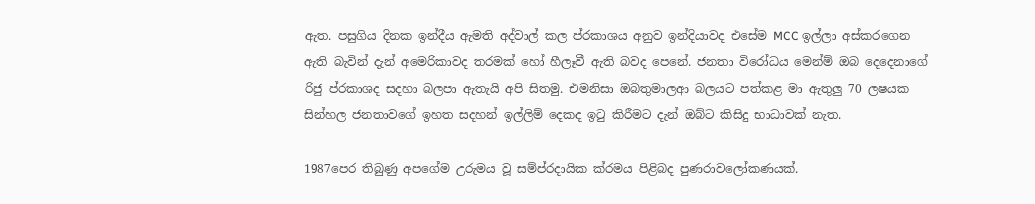ඇත. පසුගිය දිනක ඉන්දීය ඇමති අද්වාල් කල ප්රකාශය අනුව ඉන්දියාවද එසේම MCC ඉල්ලා අස්කරගෙන ඇති බැවින් දැන් අමෙරිකාවද තරමක් හෝ හීලෑවී ඇති බවද පෙනේ. ජනතා විරෝධය මෙන්ම් ඔබ දෙදෙනාගේ රිජු ප්රකාශද සදහා බලපා ඇතැයි අපි සිතමු. එමනිසා ඔබතුමාලආ බලයට පත්කළ මා ඇතුලු 70 ලෂයක සින්හල ජනතාවගේ ඉහත සදහන් ඉල්ලිම් දෙකද ඉටු කිරීමට දැන් ඔබ්ට කිසිදු භාධාවක් නැත.

1987පෙර තිබුණු අපගේම උරුමය වූ සම්ප්රදායික ක්රමය පිළිබද පුණරාවලෝකණයක්.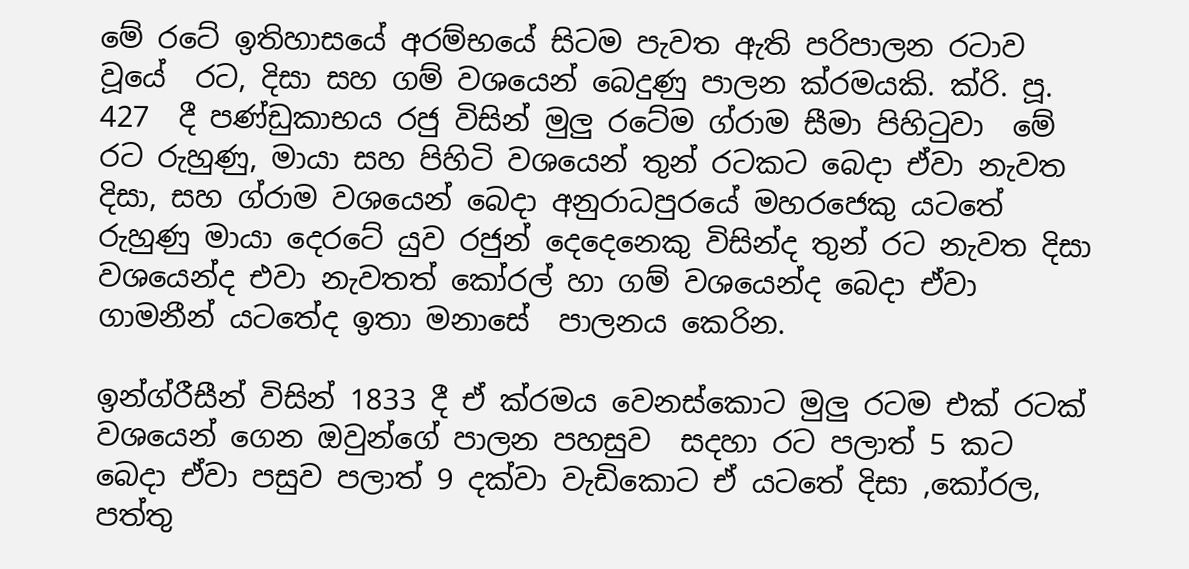මේ රටේ ඉතිහාසයේ අරම්භයේ සිටම පැවත ඇති පරිපාලන රටාව වූයේ  රට, දිසා සහ ගම් වශයෙන් බෙදුණු පාලන ක්රමයකි. ක්රි. පූ. 427  දී පණ්ඩුකාභය රජු විසින් මුලු රටේම ග්රාම සීමා පිහිටුවා  මේ රට රුහුණු, මායා සහ පිහිටි වශයෙන් තුන් රටකට බෙදා ඒවා නැවත දිසා, සහ ග්රාම වශයෙන් බෙදා අනුරාධපුරයේ මහරජෙකු යටතේ  රුහුණු මායා දෙරටේ යුව රජුන් දෙදෙනෙකු විසින්ද තුන් රට නැවත දිසා වශයෙන්ද එවා නැවතත් කෝරල් හා ගම් වශයෙන්ද බෙදා ඒවා ගාමනීන් යටතේද ඉතා මනාසේ  පාලනය කෙරින.

ඉන්ග්රීසීන් විසින් 1833 දී ඒ ක්රමය වෙනස්කොට මුලු රටම එක් රටක් වශයෙන් ගෙන ඔවුන්ගේ පාලන පහසුව  සදහා රට පලාත් 5 කට බෙදා ඒවා පසුව පලාත් 9 දක්වා වැඩිකොට ඒ යටතේ දිසා ,කෝරල, පත්තු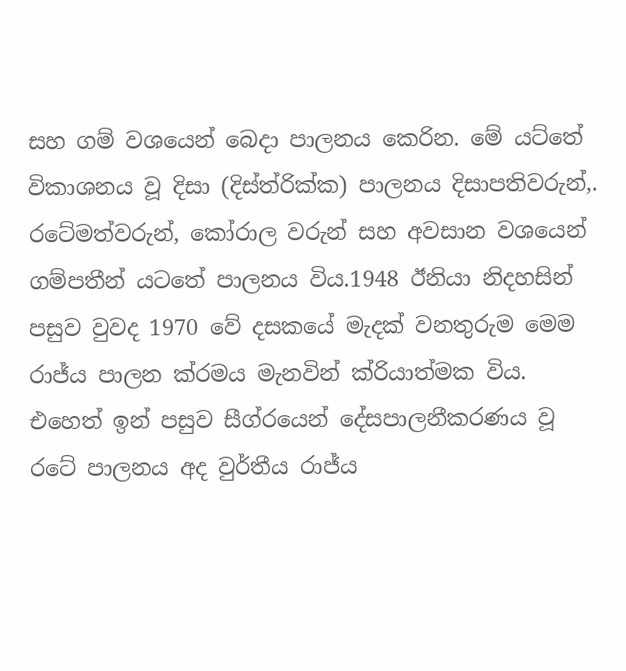සහ ගම් වශයෙන් බෙදා පාලනය කෙරින. මේ යට්තේ විකාශනය වූ දිසා (දිස්ත්රික්ක) පාලනය දිසාපතිවරුන්,. රටේමත්වරුන්, කෝරාල වරුන් සහ අවසාන වශයෙන් ගම්පතීන් යටතේ පාලනය විය.1948 ඊනියා නිදහසින් පසුව වුවද 1970 වේ දසකයේ මැදක් වනතුරුම මෙම රාජ්ය පාලන ක්රමය මැනවින් ක්රියාත්මක විය. එහෙත් ඉන් පසුව සීග්රයෙන් දේසපාලනීකරණය වූ රටේ පාලනය අද වුර්තීය රාජ්ය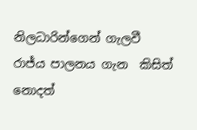නිලධාරින්ගෙන් ගැලවී රාජ්ය පාලනය ගැන  කිසිත් නොදත්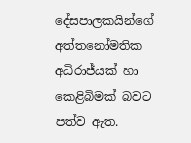දේසපාලකයින්ගේ අත්තනෝමතික අධිරාජ්යක් හා කෙළිබිමක් බවට පත්ව ඇත.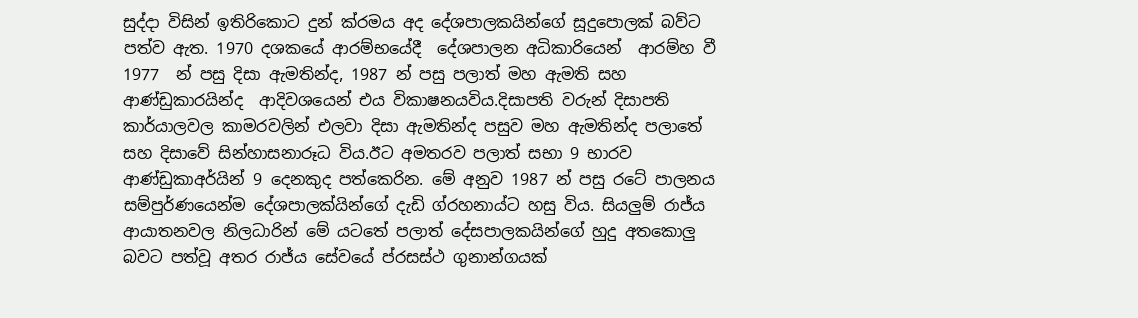සුද්දා විසින් ඉතිරිකොට දුන් ක්රමය අද දේශපාලකයින්ගේ සූදුපොලක් බව්ට පත්ව ඇත. 1970 දශකයේ ආරම්භයේදී  දේශපාලන අධිකාරියෙන්  ආරම්හ වී  1977  න් පසු දිසා ඇමතින්ද, 1987 න් පසු පලාත් මහ ඇමති සහ ආණ්ඩුකාරයින්ද  ආදිවශයෙන් එය විකාෂනයවිය.දිසාපති වරුන් දිසාපති කාර්යාලවල කාමරවලින් එලවා දිසා ඇමතින්ද පසුව මහ ඇමතින්ද පලාතේ සහ දිසාවේ සින්හාසනාරූධ විය.ඊට අමතරව පලාත් සභා 9 භාරව ආණ්ඩුකාඅර්යින් 9 දෙනකුද පත්කෙරින. මේ අනුව 1987 න් පසු රටේ පාලනය සම්පුර්ණයෙන්ම දේශපාලක්යින්ගේ දැඩි ග්රහනාය්ට හසු විය. සියලුම් රාජ්ය ආයාතනවල නිලධාරින් මේ යටතේ පලාත් දේසපාලකයින්ගේ හුදු අතකොලු බවට පත්වූ අතර රාජ්ය සේවයේ ප්රසස්ථ ගුනාන්ගයක්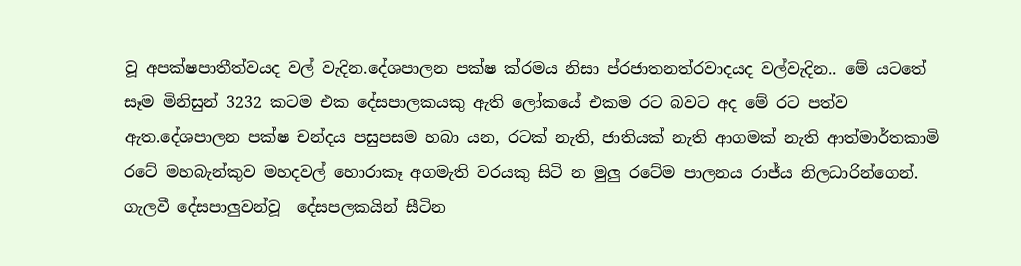වූ අපක්ෂපාතීත්වයද වල් වැදින.දේශපාලන පක්ෂ ක්රමය නිසා ප්රජාතනත්රවාදයද වල්වැදින.. මේ යටතේ සෑම මිනිසුන් 3232 කටම එක දේසපාලකයකු ඇති ලෝකයේ එකම රට බවට අද මේ රට පත්ව ඇත.දේශපාලන පක්ෂ චන්දය පසුපසම හබා යන, රටක් නැති, ජාතියක් නැති ආගමක් නැති ආත්මාර්තකාමි රටේ මහබැන්කුව මහදවල් හොරාකෑ අගමැති වරයකු සිටි න මුලු රටේම පාලනය රාජ්ය නිලධාරින්ගෙන්. ගැලවී දේසපාලුවන්වූ  දේසපලකයින් සීටින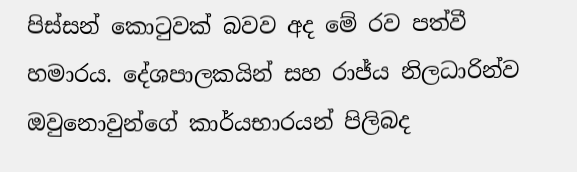පිස්සන් කොටුවක් බවව අද මේ රව පත්වී හමාරය. දේශපාලකයින් සහ රාජ්ය නිලධාරින්ව ඔවුනොවුන්ගේ කාර්යභාරයන් පිලිබද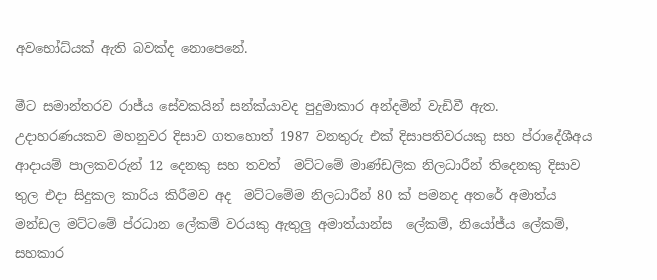අවභෝධ්යක් ඇති බවක්ද නොපෙනේ.

මීට සමාන්තරව රාජ්ය සේවකයින් සන්ක්යාවද පුදුමාකාර අන්දමින් වැඩිවී ඇත. උදාහරණයකව මහනුවර දිසාව ගතහොත් 1987 වනතුරු එක් දිසාපතිවරයකු සහ ප්රාදේශීඅය ආදායම් පාලකවරුන් 12 දෙනකු සහ තවත්  මට්ටමේ මාණ්ඩලික නිලධාරීන් තිදෙනකු දිසාව තුල එදා සිදුකල කාරිය කිරීමව අද  මට්ටමේම නිලධාරීන් 80 ක් පමනද අතරේ අමාත්ය මන්ඩල මට්ටමේ ප්රධාන ලේකම් වරයකු ඇතුලු අමාත්යාන්ස  ලේකම්, නියෝජ්ය ලේකම්, සහකාර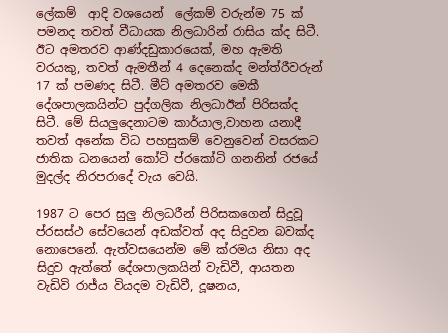ලේකම්  ආදි වශයෙන්  ලේකම් වරුන්ම 75 ක් පමනද තවත් වීධායක නිලධාරින් රාසිය ක්ද සිටී. ඊට අමතරව ආණ්දඩුකාරයෙක්, මහ ඇමති වරයකු, තවත් ඇමතීන් 4 දෙනෙක්ද මන්ත්රීවරුන් 17 ක් පමණද සිටී. මීට් අමතරව මෙකී දේශපාලකයින්ට පුද්ගලික නිලධාඊන් පිරිසක්ද  සිටී. මේ සියලුදෙනාටම කාර්යාල,වාහන යනාදී තවත් අනේක විධ පහසුකම් වෙනුවෙන් වසරකට ජාතික ධනයෙන් කෝටි ප්රකෝටි ගනනින් රජයේ මුදල්ද නිරපරාදේ වැය වෙයි.

1987 ට පෙර සුලු නිලධරීන් පිරිසකගෙන් සිදුවූ ප්රසස්ථ සේවයෙන් අඩක්වත් අද සිදුවන බවක්ද නොපෙනේ. ඇත්වසයෙන්ම මේ ක්රමය නිසා අද සිදුව ඇත්තේ දේශපාලකයින් වැඩිවී, ආයතන වැඩිවි රාජ්ය වියදම වැඩිවී, දූෂනය,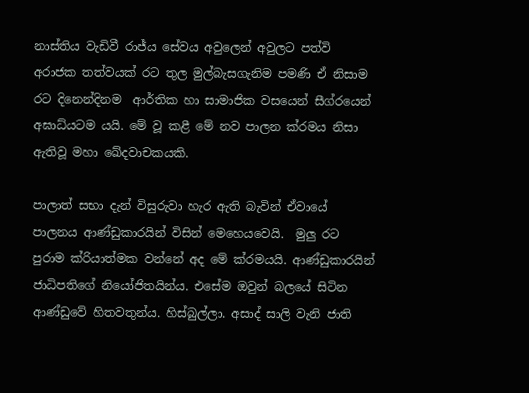නාස්තිය වැඩිවී රාජ්ය සේවය අවුලෙන් අවුලට පත්වි  අරාජක තත්වයක් රට තුල මුල්බැසගැනිම පමණි ඒ නිසාම රට දිනෙන්දිනම  ආර්තික හා සාමාජික වසයෙන් සීග්රයෙන් අඝාධ්යටම යයි. මේ වූ කළී මේ නව පාලන ක්රමය නිසා ඇතිවූ මහා ඛේදවාචකයකි.

පාලාත් සභා දැන් විසුරුවා හැර ඇති බැවින් ඒවායේ පාලනය ආණ්ඩුකාරයින් විසින් මෙහෙයවෙයි.  මුලු රට පුරාම ක්රියාත්මක වන්නේ අද මේ ක්රමයයි. ආණ්ඩුකාරයින් ජාධිපතිගේ නියෝජිතයින්ය. එසේම ඔවුන් බලයේ සිටින ආණ්ඩුවේ හිතවතුන්ය. හිස්බුල්ලා. අසාද් සාලි වැනි ජාති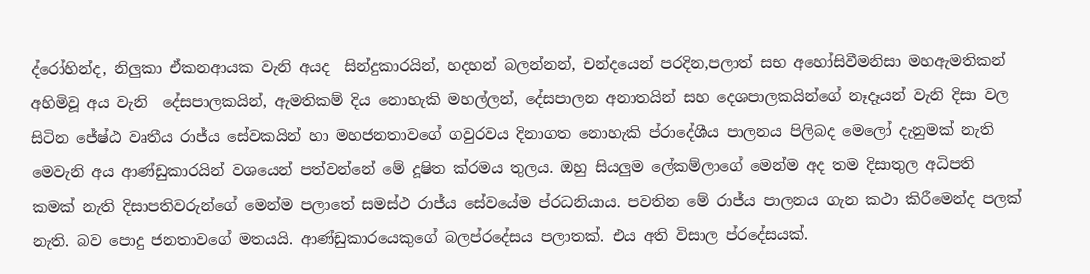ද්රෝහින්ද, නිලුකා ඒකනආයක වැනි අයද  සින්දුකාරයින්, හදහන් බලන්නන්, චන්දයෙන් පරදින,පලාත් සභ අහෝසිවීමනිසා මහඇමතිකන් අහිමිවූ අය වැනි  දේසපාලකයින්, ඇමතිකම් දිය නොහැකි මහල්ලන්, දේසපාලන අනාතයින් සහ දෙශපාලකයින්ගේ නෑදෑයන් වැනි දිසා වල  සිටින ජේෂ්ඨ වෘතීය රාජ්ය සේවකයින් හා මහජනතාවගේ ගවුරවය දිනාගත නොහැකි ප්රාදේශීය පාලනය පිලිබද මෙලෝ දැනුමක් නැති මෙවැනි අය ආණ්ඩුකාරයින් වශයෙන් පත්වන්නේ මේ දූෂිත ක්රමය තුලය. ඔහු සියලුම ලේකම්ලාගේ මෙන්ම අද තම දිසාතුල අධිපති කමක් නැති දිසාපතිවරුන්ගේ මෙන්ම පලාතේ සමස්ථ රාජ්ය සේවයේම ප්රධනියාය. පවතින මේ රාජ්ය පාලනය ගැන කථා කිරීමෙන්ද පලක් නැති. බව පොදු ජනතාවගේ මතයයි. ආණ්ඩුකාරයෙකුගේ බලප්රදේසය පලාතක්. එය අති විසාල ප්රදේසයක්.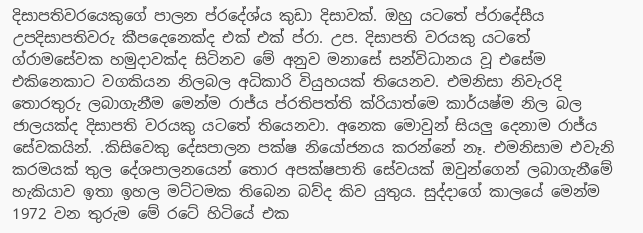දිසාපතිවරයෙකුගේ පාලන ප්රදේශ්ය කුඩා දිසාවක්. ඔහු යටතේ ප්රාදේසීය උපදිසාපතිවරු කීපදෙනෙක්ද එක් එක් ප්රා. උප. දිසාපති වරයකු යටතේ  ග්රාමසේවක හමුදාවක්ද සිටිනව මේ අනුව මනාසේ සන්විධානය වූ එසේම එකිනෙකාට වගකියන නිලබල අධිකාරි වියුහයක් තියෙනව. එමනිසා නිවැරදි තොරතුරු ලබාගැනීම මෙන්ම රාජ්ය ප්රතිපත්ති ක්රියාත්මෙ කාර්යෂ්ම නිල බල ජාලයක්ද දිසාපති වරයකු යටතේ තියෙනවා. අනෙක මොවුන් සියලු දෙනාම රාජ්ය සේවකයින්. .කිසිවෙකු දේසපාලන පක්ෂ නියෝජනය කරන්නේ නෑ. එමනිසාම එවැනි කරමයක් තුල දේශපාලනයෙන් තොර අපක්ෂපාති සේවයක් ඔවුන්ගෙන් ලබාගැනීමේ හැකියාව ඉතා ඉහල මට්ටමක තිබෙන බව්ද කිව යුතුය. සුද්දාගේ කාලයේ මෙන්ම 1972 වන තුරුම මේ රටේ හිටියේ එක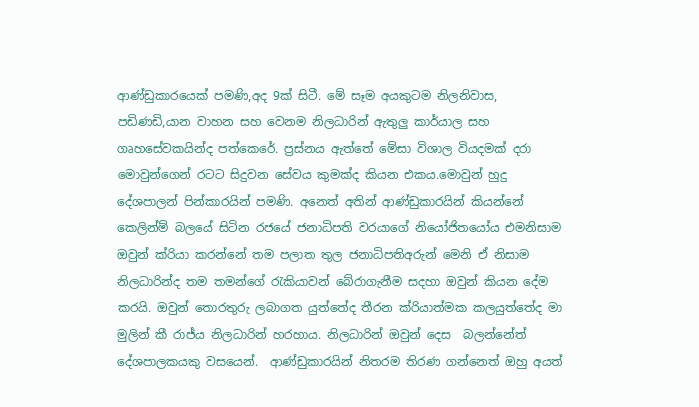ආණ්ඩුකාරයෙක් පමණි,අද 9ක් සිටී. මේ සෑම අයකුටම නිලනිවාස, පඩිණඩි,යාන වාහන සහ වෙනම නිලධාරින් ඇතුලු කාර්යාල සහ ගෘහසේවකයින්ද පත්කෙරේ. ප්‍රස්නය ඇත්තේ මේසා විශාල වියදමක් දරා මොවුන්ගෙන් රටට සිදුවන සේවය කුමක්ද කියන එකය.මොවුන් හුදු දේශපාලන් පින්කාරයින් පමණි. අනෙත් අතින් ආණ්ඩුකාරයින් කියන්නේ කෙලින්ම් බලයේ සිටින රජයේ ජනාධිපති වරයාගේ නියෝජිතයෝය එමනිසාම ඔවුන් ක්රියා කරන්නේ තම පලාත තුල ජනාධිපතිඅරුන් මෙනි ඒ නිසාම නිලධාරින්ද තම තමන්ගේ රැකියාවන් බේරාගැනීම සදහා ඔවුන් කියන දේම කරයි. ඔවුන් තොරතුරු ලබාගත යුත්තේද තීරන ක්රියාත්මක කලයුත්තේද මා මුලින් කී රාජ්ය නිලධාරින් හරහාය. නිලධාරින් ඔවුන් දෙස  බලන්නේත් දේශපාලකයකු වසයෙන්.  ආණ්ඩුකාරයින් නිතරම තිරණ ගන්නෙත් ඔහු අයත්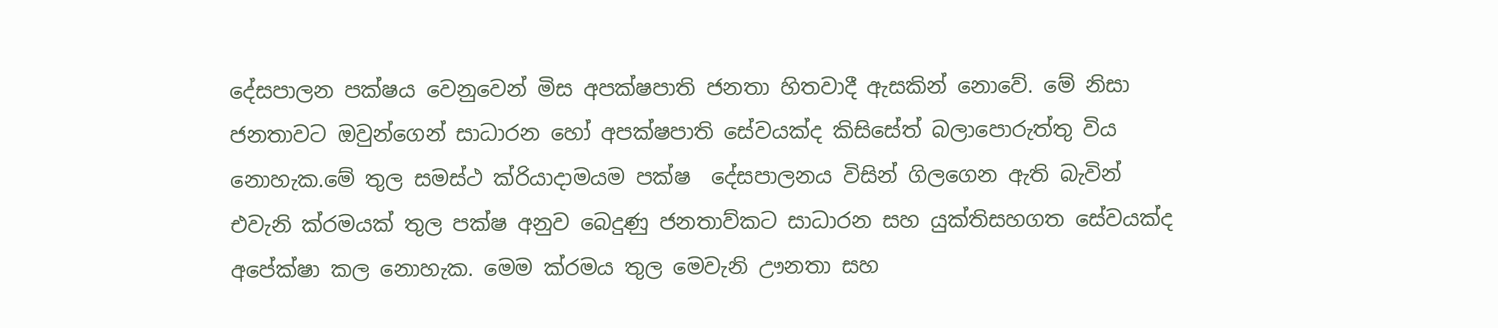දේසපාලන පක්ෂය වෙනුවෙන් මිස අපක්ෂපාති ජනතා හිතවාදී ඇසකින් නොවේ. මේ නිසා ජනතාවට ඔවුන්ගෙන් සාධාරන හෝ අපක්ෂපාති සේවයක්ද කිසිසේත් බලාපොරුත්තු විය නොහැක.මේ තුල සමස්ථ ක්රියාදාමයම පක්ෂ  දේසපාලනය විසින් ගිලගෙන ඇති බැවින් එවැනි ක්රමයක් තුල පක්ෂ අනුව බෙදුණු ජනතාව්කට සාධාරන සහ යුක්තිසහගත සේවයක්ද අපේක්ෂා කල නොහැක. මෙම ක්රමය තුල මෙවැනි ඌනතා සහ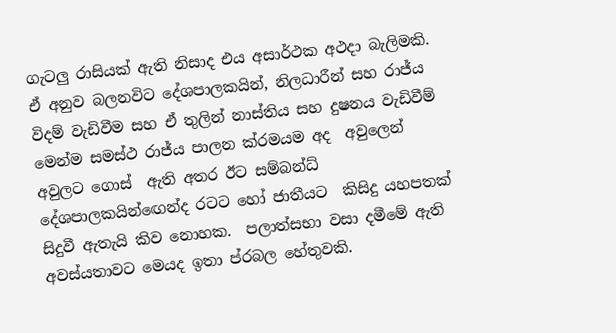ගැටලු රාසියක් ඇති නිසාද එය අසාර්ථක අථදා බැලිමකි. ඒ අනුව බලනවිට දේශපාලකයින්, නිලධාරීන් සහ රාජ්ය විදම් වැඩිවීම සහ ඒ තුලින් නාස්තිය සහ දුෂනය වැඩිවීම් මෙන්ම සමස්ථ රාජ්ය පාලන ක්රමයම අද  අවුලෙන් අවුලට ගොස්  ඇති අතර ඊට සම්බන්ධ් දේශපාලකයින්ඟෙන්ද රටට හෝ ජාතීයට  කිසිදු යහපතක් සිදුවී ඇතැයි කිව නොහක.  පලාත්සභා වසා දමීමේ ඇති අවස්යතාවට මෙයද ඉතා ප්රබල හේතුවකි.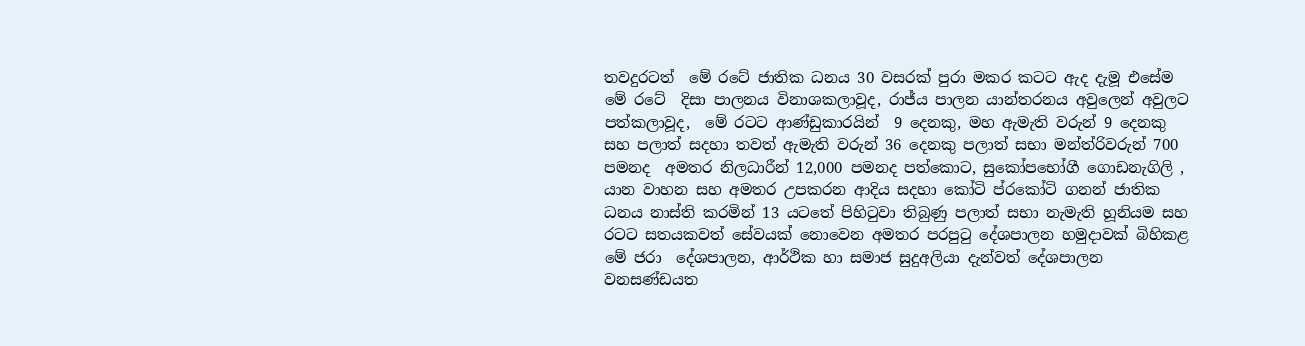තවදුරටත්  මේ රටේ ජාතික ධනය 30 වසරක් පුරා මකර කටට ඇද දැමූ එසේම මේ රටේ  දිසා පාලනය විනාශකලාවූද, රාජ්ය පාලන යාන්තරනය අවුලෙන් අවුලට පත්කලාවූද,  මේ රටට ආණ්ඩුකාරයින්  9 දෙනකු, මහ ඇමැති වරුන් 9 දෙනකු සහ පලාත් සදහා තවත් ඇමැති වරුන් 36 දෙනකු පලාත් සභා මන්ත්රිවරුන් 700 පමනද  අමතර නිලධාරීන් 12,000 පමනද පත්කොට, සුකෝපභෝගී ගොඩනැගිලි , යාන වාහන සහ අමතර උපකරන ආදිය සදහා කෝටි ප්රකෝටි ගනන් ජාතික ධනය නාස්ති කරමින් 13 යටතේ පිහිටුවා තිබුණු පලාත් සභා නැමැති හූනියම සහ රටට සතයකවත් සේවයක් නොවෙන අමතර පරපුටු දේශපාලන හමුදාවක් බිහිකළ මේ ජරා  දේශපාලන, ආර්ථික හා සමාජ සුදුඅලියා දැන්වත් දේශපාලන වනසණ්ඩයත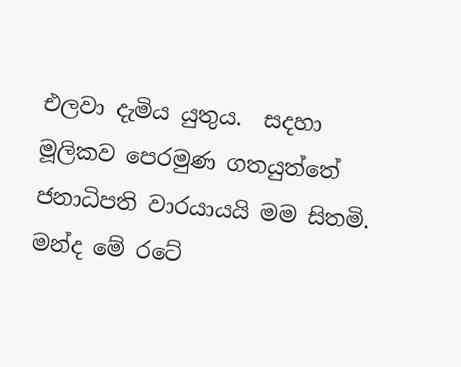එලවා දැමිය යුතුය.  සදහා මූලිකව පෙරමුණ ගතයුත්තේ ජනාධිපති වාරයායයි මම සිතමි. මන්ද මේ රටේ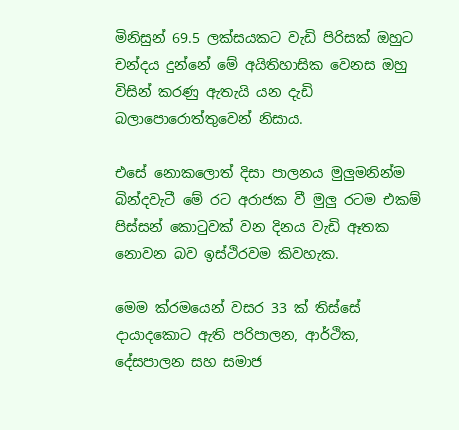මිනිසුන් 69.5 ලක්සයකට වැඩි පිරිසක් ඔහුට චන්දය දුන්නේ මේ අයිතිහාසික වෙනස ඔහු විසින් කරණු ඇතැයි යන දැඩි බලාපොරොත්තුවෙන් නිසාය.

එසේ නොකලොත් දිසා පාලනය මුලුමනින්ම බින්දවැටී මේ රට අරාජක වී මුලු රටම එකම් පිස්සන් කොටුවක් වන දිනය වැඩි ඈතක නොවන බව ඉස්ථිරවම කිවහැක.

මෙම ක්රමයෙන් වසර 33 ක් තිස්සේ දායාදකොට ඇති පරිපාලන, ආර්ථික, දේසපාලන සහ සමාජ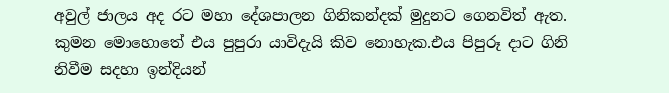අවුල් ජාලය අද රට මහා දේශපාලන ගිනිකන්දක් මුදුනට ගෙනවිත් ඇත. කුමන මොහොතේ එය පුපුරා යාවිදැයි කිව නොහැක.එය පිපුරූ දාට ගිනි නිවීම සදහා ඉන්දියන්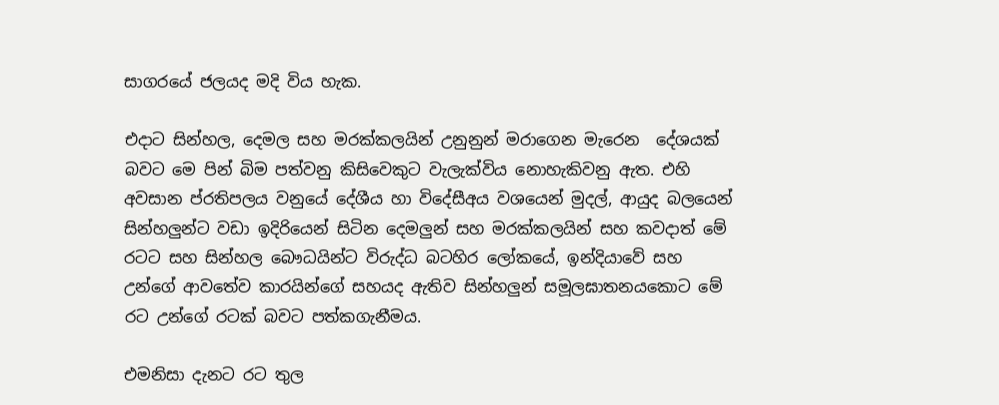සාගරයේ ජලයද මදි විය හැක.

එදාට සින්හල, දෙමල සහ මරක්කලයින් උනුනුන් මරාගෙන මැරෙන  දේශයක් බවට මෙ පින් බිම පත්වනු කිසිවෙකුට වැලැක්විය නොහැකිවනු ඇත. එහි අවසාන ප්රතිපලය වනුයේ දේශීය හා විදේසීඅය වශයෙන් මුදල්, ආයුද බලයෙන් සින්හලුන්ට වඩා ඉදිරියෙන් සිටින දෙමලුන් සහ මරක්කලයින් සහ කවදාත් මේ රටට සහ සින්හල බෞධයින්ට විරුද්ධ බටහිර ලෝකයේ, ඉන්දියාවේ සහ උන්ගේ ආවතේව කාරයින්ගේ සහයද ඇතිව සින්හලුන් සමූලඝාතනයකොට මේ රට උන්ගේ රටක් බවට පත්කගැනීමය.

එමනිසා දැනට රට තුල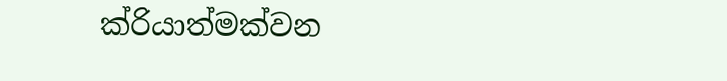ක්රියාත්මක්වන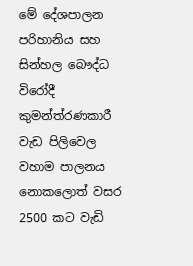මේ දේශපාලන පරිහානිය සහ සින්හල බෞද්ධ විරෝදී කුමන්ත්රණකාරී වැඩ පිලිවෙල   වහාම පාලනය නොකලොත් වසර 2500 කට වැඩි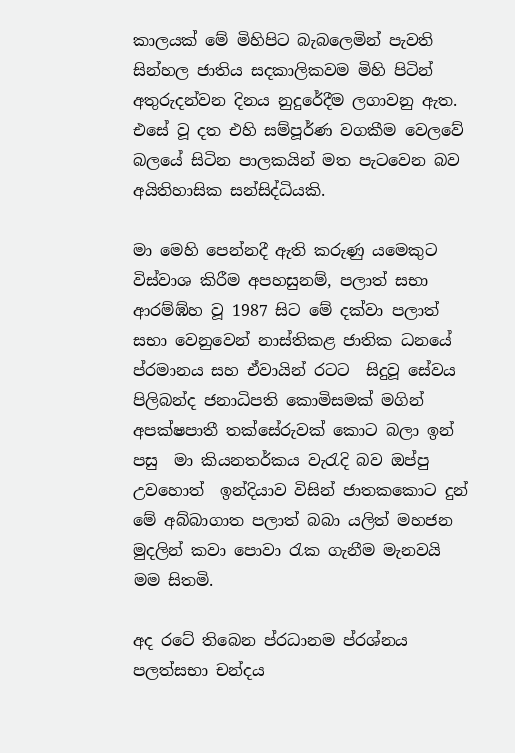කාලයක් මේ මිහිපිට බැබලෙමින් පැවති සින්හල ජාතිය සදකාලිකවම මිහි පිටින් අතුරුදන්වන දිනය නුදුරේදීම ලගාවනු ඇත. එසේ වූ දත එහි සම්පූර්ණ වගකීම වෙලවේ බලයේ සිටින පාලකයින් මත පැටවෙන බව අයිතිහාසික සන්සිද්ධියකි.

මා මෙහි පෙන්නදී ඇති කරුණු යමෙකුට විස්වාශ කිරීම අපහසුනම්, පලාත් සභා ආරම්ඹ්හ වූ 1987 සිට මේ දක්වා පලාත් සභා වෙනුවෙන් නාස්තිකළ ජාතික ධනයේ ප්රමානය සහ ඒවායින් රටට  සිදුවූ සේවය පිලිබන්ද ජනාධිපති කොමිසමක් මගින් අපක්ෂපාතී තක්සේරුවක් කොට බලා ඉන් පසු  මා කියනතර්කය වැරැදි බව ඔප්පු උවහොත්  ඉන්දියාව විසින් ජාතකකොට දුන් මේ අබ්බාගාත පලාත් බබා යලිත් මහජන මුදලින් කවා පොවා රැක ගැනීම මැනවයි මම සිතමි.

අද රටේ තිබෙන ප්රධානම ප්රශ්නය පලත්සභා චන්දය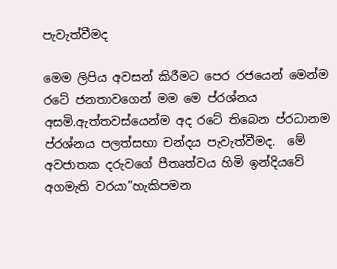පැවැත්වීමද

මෙම ලිපිය අවසන් කිරීමට පෙර රජයෙන් මෙන්ම රටේ ජනතාවගෙන් මම මෙ ප්රශ්නය අසමි.ඇත්තවස්යෙන්ම අද රටේ තිබෙන ප්රධානම ප්රශ්නය පලත්සභා චන්දය පැවැත්වීමද.  මේ අවජාතක දරුවගේ පීතෘත්වය හිමි ඉන්දියවේ අගමැති වරයා”හැකිපමන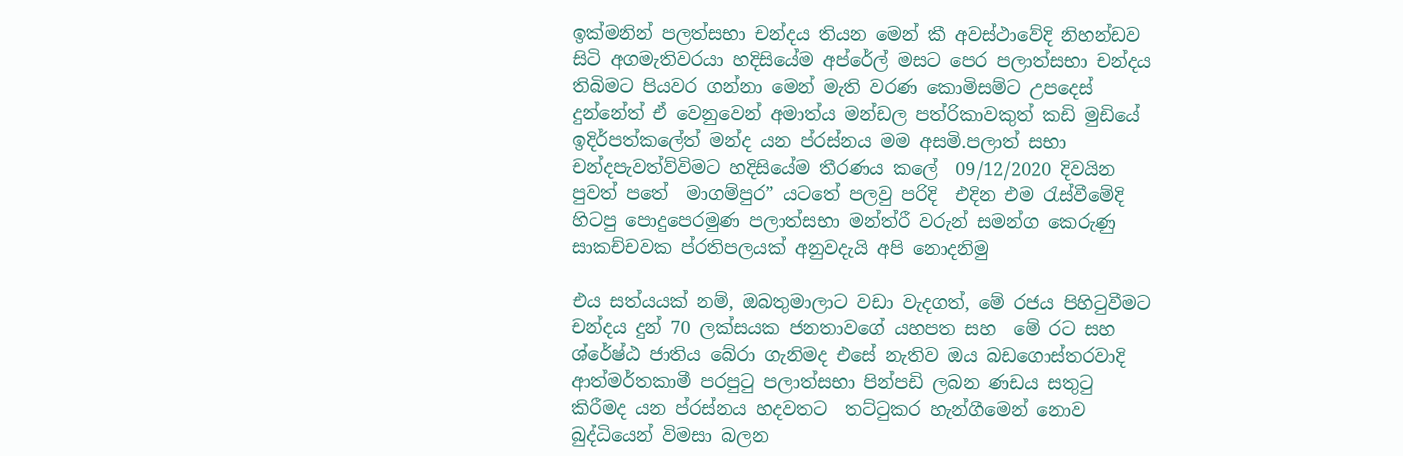ඉක්මනින් පලත්සභා චන්දය තියන මෙන් කී අවස්ථාවේදි නිහන්ඩව සිටි අගමැතිවරයා හදිසියේම අප්රේල් මසට පෙර පලාත්සභා චන්දය තිබිමට පියවර ගන්නා මෙන් මැති වරණ කොමිසම්ට උපදෙස් දුන්නේත් ඒ වෙනුවෙන් අමාත්ය මන්ඩල පත්රිකාවකුත් කඩි මුඩියේ ඉදිර්පත්කලේත් මන්ද යන ප්රස්නය මම අසමි.පලාත් සභා චන්දපැවත්ව්විමට හදිසියේම තීරණය කලේ  09/12/2020 දිවයින පුවත් පතේ  මාගම්පුර” යටතේ පලවු පරිදි  එදින එම රැස්වීමේදි හිටපු පොදුපෙරමුණ පලාත්සභා මන්ත්රී වරුන් සමන්ග කෙරුණු සාකච්චවක ප්රතිපලයක් අනුවදැයි අපි නොදනිමු

එය සත්යයක් නම්, ඔබතුමාලාට වඩා වැදගත්, මේ රජය පිහිටුවීමට චන්දය දුන් 70 ලක්සයක ජනතාවගේ යහපත සහ  මේ රට සහ ශ්රේෂ්ඨ ජාතිය බේරා ගැනිමද එසේ නැතිව ඔය බඩගොස්තරවාදි ආත්මර්තකාමී පරපුටු පලාත්සභා පින්පඩි ලබන ණඩය සතුටු කිරීමද යන ප්රස්නය හදවතට  තට්ටුකර හැන්ගීමෙන් නොව බුද්ධියෙන් විමසා බලන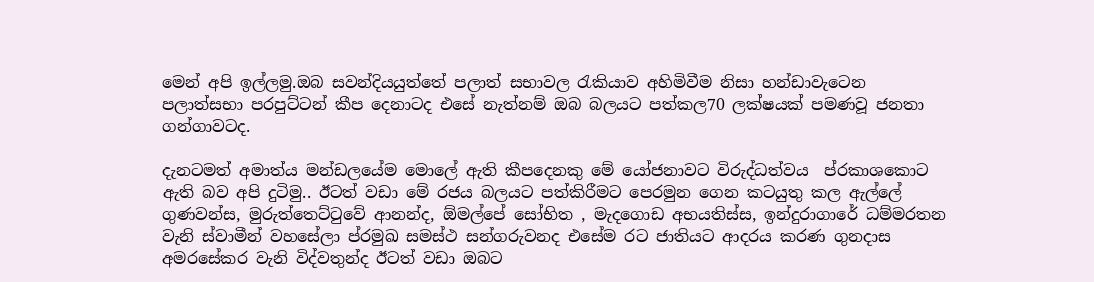මෙන් අපි ඉල්ලමු.ඔබ සවන්දියයුත්තේ පලාත් සභාවල රැකියාව අහිමිවීම නිසා හන්ඩාවැටෙන පලාත්සභා පරපුට්ටන් කීප දෙනාටද එසේ නැත්නම් ඔබ බලයට පත්කල70 ලක්ෂයක් පමණවූ ජනතා ගන්ගාවටද.

දැනටමත් අමාත්ය මන්ඩලයේම මොලේ ඇති කීපදෙනකු මේ යෝජනාවට විරුද්ධත්වය  ප්රකාශකොට ඇති බව අපි දුටිමු.. ඊටත් වඩා මේ රජය බලයට පත්කිරීමට පෙරමුන ගෙන කටයුතු කල ඇල්ලේ ගුණවන්ස, මුරුත්තෙට්ටුවේ ආනන්ද, ඕමල්පේ සෝභිත , මැදගොඩ අභයතිස්ස, ඉන්දුරාගාරේ ධම්මරතන වැනි ස්වාමීන් වහසේලා ප්රමුඛ සමස්ථ සන්ගරුවනද එසේම රට ජාතියට ආදරය කරණ ගුනදාස අමරසේකර වැනි විද්වතුන්ද ඊටත් වඩා ඔබට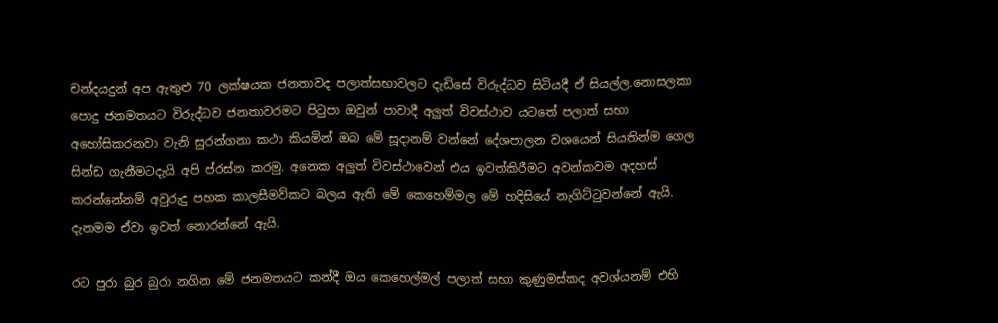චන්දයදුන් අප ඇතුළු 70 ලක්ෂයක ජනතාවද පලාත්සභාවලට දැඩිසේ විරුද්ධව සිටියදී ඒ සියල්ල.නොසලකා පොදු ජනමතයට විරුද්ධව ජනතාවරමට පිටුපා ඔවුන් පාවාදී අලුත් විවස්ථාව යටතේ පලාත් සභා අහෝසිකරනවා වැනි සුරන්ගනා කථා කියමින් ඔබ මේ සූදානම් වන්නේ දේශපාලන වශයෙන් සියතින්ම ගෙල සින්ඩ ගැනීමටදැයි අපි ප්රස්න කරමු. අනෙක අලුත් විවස්ථාවෙන් එය ඉවත්කිරීමට අවන්කවම අදහස් කරන්නේනම් අවුරුදු පහක කාලසීමව්කට බලය ඇති මේ කෙහෙම්මල මේ හදිසියේ නැගිට්ටුවන්නේ ඇයි. දැනමම ඒවා ඉවත් නොරන්නේ ඇයි.

රට පුරා බුර බුරා නගින මේ ජනමතයට කන්දී ඔය කෙහෙල්මල් පලාත් සභා කුණුමස්කද අවශ්යනම් එහි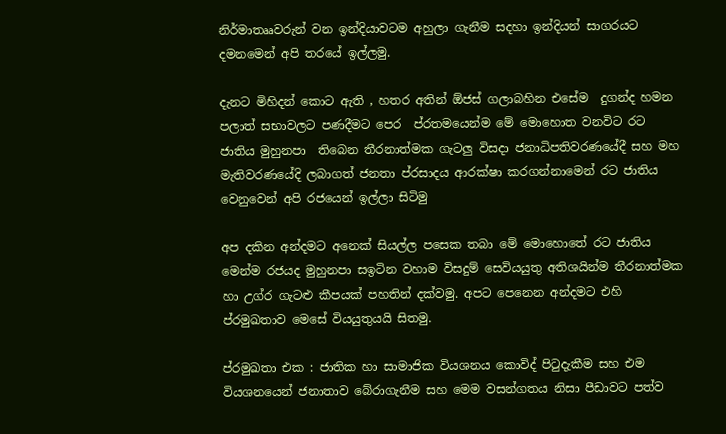නිර්මාතෲවරුන් වන ඉන්දියාවටම අහුලා ගැනීම සදහා ඉන්දියන් සාගරයට  දමනමෙන් අපි තරයේ ඉල්ලමු.

දැනට මිහිදන් කොට ඇති , හතර අතින් ඕජස් ගලාබහින එසේම  දුගන්ද හමන පලාත් සභාවලට පණදීමට පෙර  ප්රතමයෙන්ම මේ මොහොත වනවිට රට ජාතිය මුහුනපා  තිබෙන තීරනාත්මක ගැටලු විසදා ජනාධිපතිවරණයේදී සහ මහ මැතිවරණයේදි ලබාගත් ජනතා ප්රසාදය ආරක්ෂා කරගන්නාමෙන් රට ජාතිය වෙනුවෙන් අපි රජයෙන් ඉල්ලා සිටිමු

අප දකින අන්දමට අනෙක් සියල්ල පසෙක තබා මේ මොහොතේ රට ජාතිය මෙන්ම රජයද මුහුනපා සඉටින වහාම විසදුම් සෙවියයුතු අතිශයින්ම තීරනාත්මක හා උග්ර ගැටළු කීපයක් පහතින් දක්වමු. අපට පෙනෙන අන්දමට එහි ප්රමුඛතාව මෙසේ වියයුතුයයි සිතමු.

ප්රමුඛතා එක : ජාතික හා සාමාජික වියශනය කොවිද් පිටුදැකීම සහ එම වියශනයෙන් ජනාතාව බේරාගැනීම සහ මෙම වසන්ගතය නිසා පීඩාවට පත්ව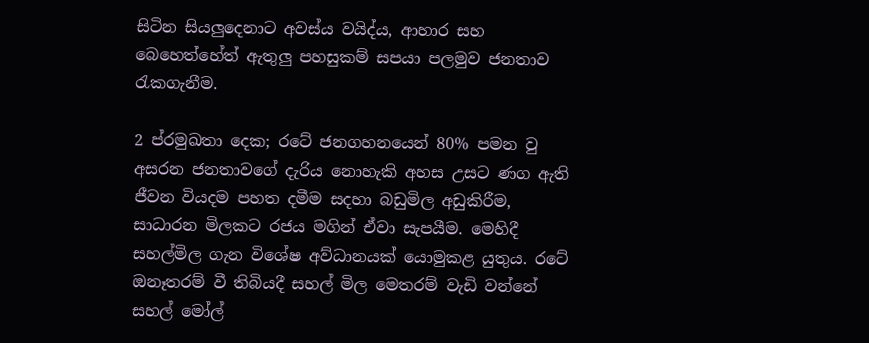සිටින සියලුදෙනාට අවස්ය වයිද්ය, ආහාර සහ බෙහෙත්හේත් ඇතුලු පහසුකම් සපයා පලමුව ජනතාව රැකගැනීම.

2 ප්රමුඛතා දෙක; රටේ ජනගහනයෙන් 80% පමන වු අසරන ජනතාවගේ දැරිය නොහැකි අහස උසට ණග ඇති ජීවන වියදම පහත දමීම සදහා බඩුමිල අඩුකිරීම, සාධාරන මිලකට රජය මගින් ඒවා සැපයීම. මෙහිදී සහල්මිල ගැන විශේෂ අව්ධානයක් යොමුකළ යුතුය. රටේ ඔනෑතරම් වී තිබියදී සහල් මිල මෙතරම් වැඩි වන්නේ සහල් මෝල්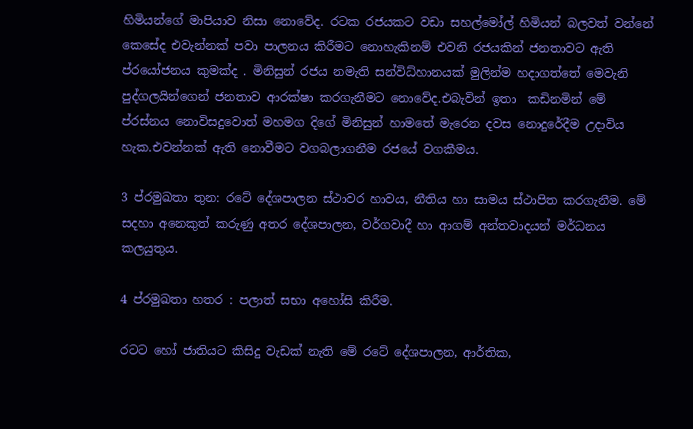හිමියන්ගේ මාපියාව නිසා නොවේද. රටක රජයකට වඩා සහල්මෝල් හිමියන් බලවත් වන්නේ කෙසේද එවැන්නක් පවා පාලනය කිරීමට නොහැකිනම් එවනි රජයකින් ජනතාවට ඇති ප්රයෝජනය කුමක්ද . මිනිසුන් රජය නමැති සන්විධ්හානයක් මුලින්ම හදාගත්තේ මෙවැනි පුද්ගලයින්ගෙන් ජනතාව ආරක්ෂා කරගැනීමට නොවේද.එබැවින් ඉතා  කඩිනමින් මේ ප්රස්නය නොවිසදුවොත් මහමග දිගේ මිනිසුන් හාමතේ මැරෙන දවස නොදුරේදීම උදාවිය හැක.එවන්නක් ඇති නොවීමට වගබලාගනීම රජයේ වගකීමය.

3 ප්රමුඛතා තුන: රටේ දේශපාලන ස්ථාවර හාවය, නීතිය හා සාමය ස්ථාපිත කරගැනීම. මේ සදහා අනෙකුත් කරුණු අතර දේශපාලන, වර්ගවාදී හා ආගම් අන්තවාදයන් මර්ධනය කලයුතුය.

4 ප්රමුඛතා හතර : පලාත් සභා අහෝසි කිරීම.

රටට හෝ ජාතියට කිසිදු වැඩක් නැති මේ රටේ දේශපාලන, ආර්තික,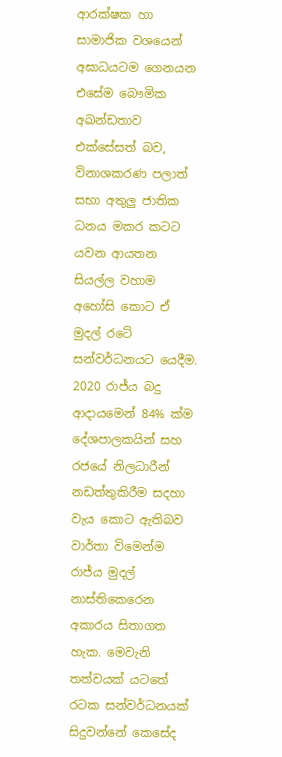ආරක්ෂක හා සාමාජික වශයෙන් අඝාධයටම ගෙනයන එසේම බෞමික අඛන්ඩතාව එක්සේසත් බව, විනාශකරණ පලාත් සභා අතුලු ජාතික ධනය මකර කටට යවන ආයතන සියල්ල වහාම අහෝසි කොට ඒ මුදල් රටේ සන්වර්ධනයට යෙදීම. 2020 රාජ්ය බදු ආදායමෙන් 84% ක්ම දේශපාලකයින් සහ රජයේ නිලධාරීන් නඩත්තුකිරීම සදහා වැය කොට ඇතිබව වාර්තා විමෙන්ම රාජ්ය මුදල් නාස්තිකෙරෙන අකාරය සිතාගත හැක. මෙවැනි තත්වයක් යටතේ රටක සන්වර්ධනයක් සිදුවන්නේ කෙසේද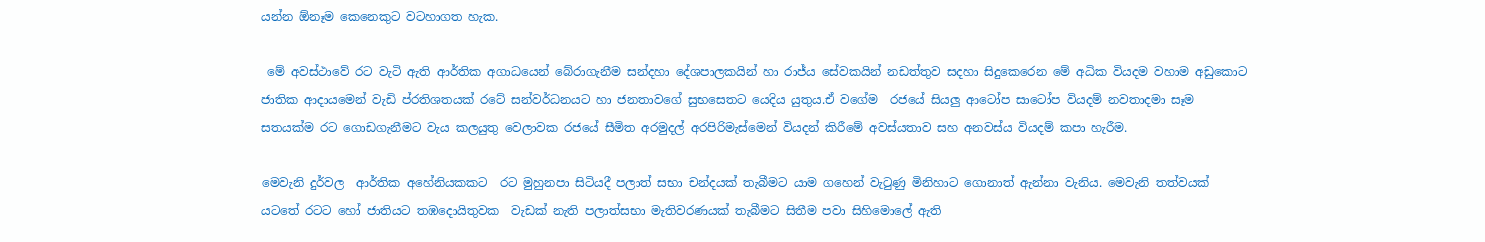යන්න ඕනෑම කෙනෙකුට වටහාගත හැක.

 මේ අවස්ථාවේ රට වැටි ඇති ආර්තික අගාධයෙන් බේරාගැනීම සන්දහා දේශපාලකයින් හා රාජ්ය සේවකයින් නඩත්තුව සදහා සිදුකෙරෙන මේ අධික වියදම වහාම අඩුකොට ජාතික ආදායමෙන් වැඩි ප්රතිශතයක් රටේ සන්වර්ධනයට හා ජනතාවගේ සුභසෙතට යෙදිය යුතුය.ඒ වගේම  රජයේ සියලු ආටෝප සාටෝප වියදම් නවතාදමා සෑම සතයක්ම රට ගොඩගැනීමට වැය කලයුතු වෙලාවක රජයේ සීමිත අරමුදල් අරපිරිමැස්මෙන් වියදන් කිරීමේ අවස්යතාව සහ අනවස්ය වියදම් කපා හැරීම.

මෙවැනි දුර්වල  ආර්තික අහේනියකකට  රට මුහුනපා සිටියදී පලාත් සභා චන්දයක් තැබීමට යාම ගහෙන් වැටුණු මිනිහාට ගොනාත් ඇන්නා වැනිය. මෙවැනි තත්වයක් යටතේ රටට හෝ ජාතියට තඹදොයිතුවක  වැඩක් නැති පලාත්සභා මැතිවරණයක් තැබීමට සිතීම පවා සිහිමොලේ ඇති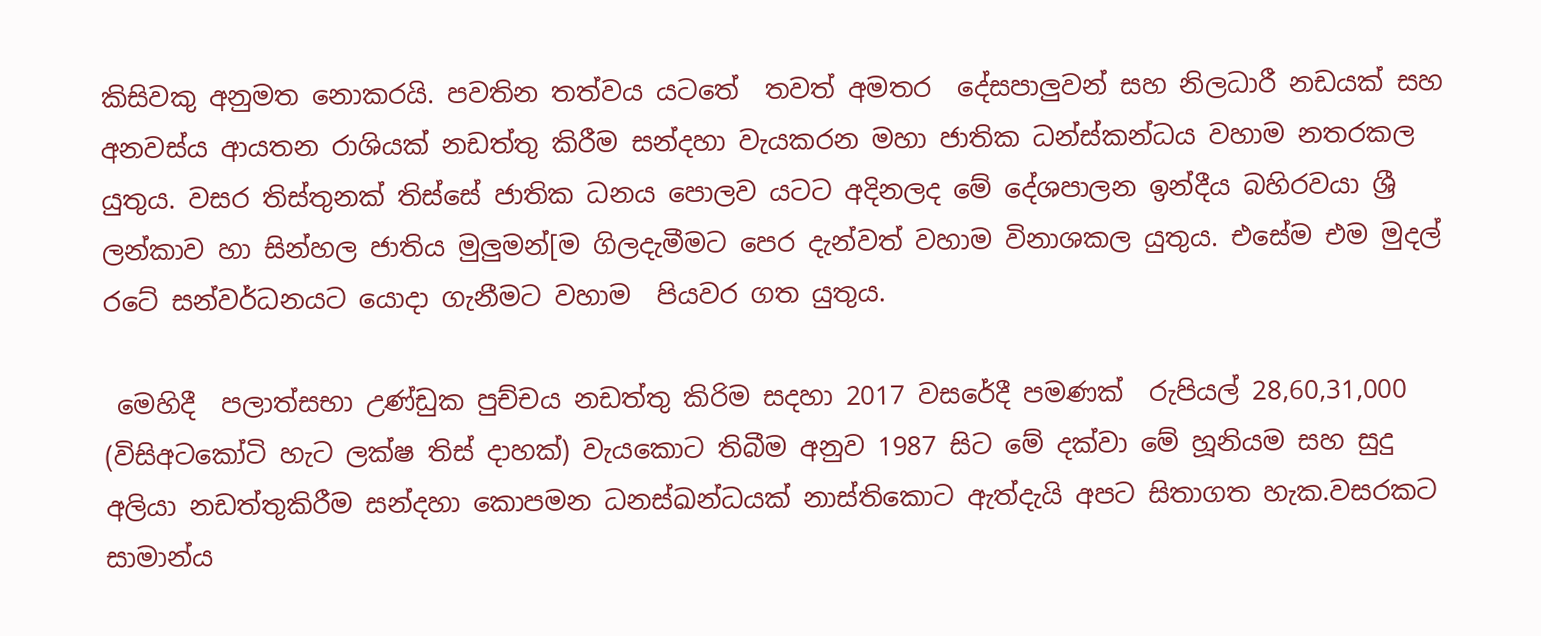කිසිවකු අනුමත නොකරයි. පවතින තත්වය යටතේ  තවත් අමතර  දේසපාලුවන් සහ නිලධාරී නඩයක් සහ අනවස්ය ආයතන රාශියක් නඩත්තු කිරීම සන්දහා වැයකරන මහා ජාතික ධන්ස්කන්ධය වහාම නතරකල යුතුය. වසර තිස්තුනක් තිස්සේ ජාතික ධනය පොලව යටට අදිනලද මේ දේශපාලන ඉන්දීය බහිරවයා ශ්‍රී ලන්කාව හා සින්හල ජාතිය මුලුමන්[ම ගිලදැමීමට පෙර දැන්වත් වහාම විනාශකල යුතුය. එසේම එම මුදල් රටේ සන්වර්ධනයට යොදා ගැනීමට වහාම  පියවර ගත යුතුය.

 මෙහිදී  පලාත්සභා උණ්ඩුක පුච්චය නඩත්තු කිරිම සදහා 2017 වසරේදී පමණක්  රුපියල් 28,60,31,000  (විසිඅටකෝටි හැට ලක්ෂ තිස් දාහක්) වැයකොට තිබීම අනුව 1987 සිට මේ දක්වා මේ හූනියම සහ සුදු අලියා නඩත්තුකිරීම සන්දහා කොපමන ධනස්ඛන්ධයක් නාස්තිකොට ඇත්දැයි අපට සිතාගත හැක.වසරකට සාමාන්ය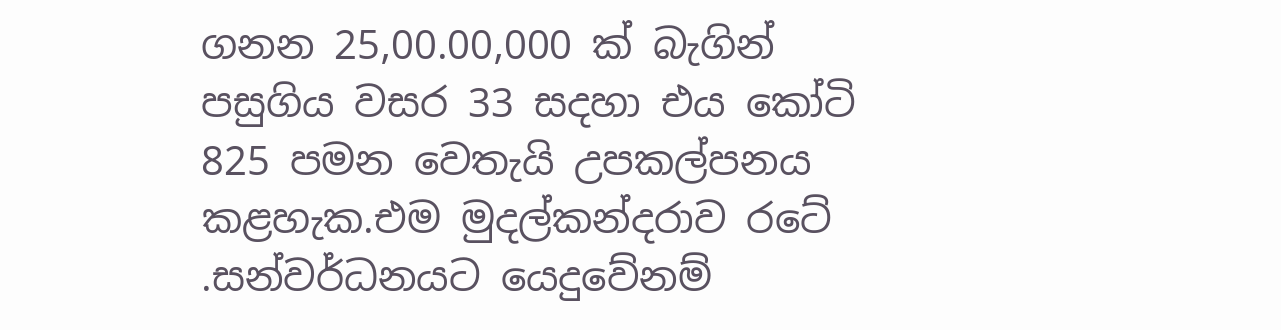ගනන 25,00.00,000 ක් බැගින් පසුගිය වසර 33 සදහා එය කෝටි 825 පමන වෙතැයි උපකල්පනය කළහැක.එම මුදල්කන්දරාව රටේ .සන්වර්ධනයට යෙදුවේනම්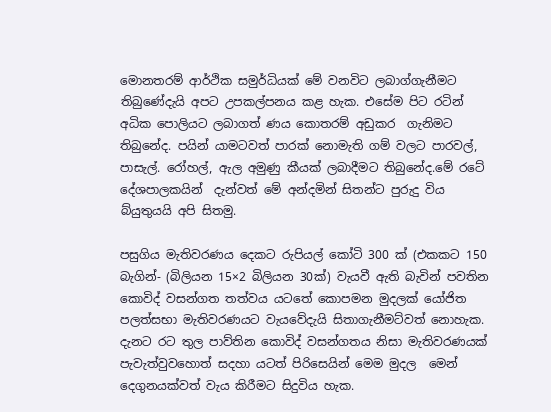මොනතරම් ආර්ථික සමුර්ධියක් මේ වනවිට ලබාග්ගැනීමට තිබුණේදැයි අපට උපකල්පනය කළ හැක. එසේම පිට රටින් අධික පොලියට ලබාගත් ණය කොතරම් අඩුකර  ගැනිමට තිබුනේද. පයින් යාමටවත් පාරක් නොමැති ගම් වලට පාරවල්, පාසැල්. රෝහල්, ඇල අමුණු කීයක් ලබාදීමට තිබුනේද.මේ රටේ දේශපාලකයින්  දැන්වත් මේ අන්දමින් සිතන්ට පුරුදු විය බ්යුතුයයි අපි සිතමු.

පසුගිය මැතිවරණය දෙකට රුපියල් කෝටි 300 ක් (එකකට 150 බැගින්- (බිලියන 15×2 බිලියන 30ක්) වැයවී ඇති බැවින් පවතින කොවිද් වසන්ගත තත්වය යටතේ කොපමන මුදලක් යෝජිත පලත්සභා මැතිවරණයට වැයවේදැයි සිතාගැනීමට්වත් නොහැක. දැනට රට තුල පාව්තින කොවිද් වසන්ගතය නිසා මැතිවරණයක් පැවැත්වුවහොත් සදහා යටත් පිරිසෙයින් මෙම මුදල  මෙන් දෙගුනයක්වත් වැය කිරීමට සිදුවිය හැක.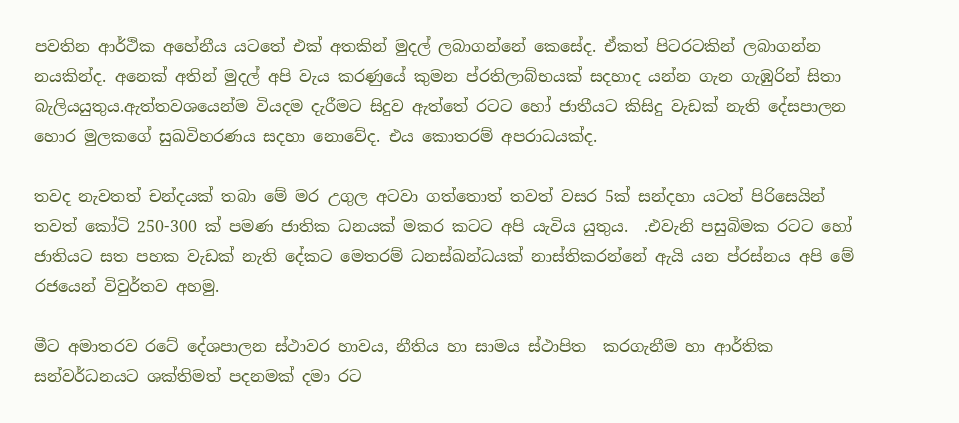පවතින ආර්ථික අහේනීය යටතේ එක් අතකින් මුදල් ලබාගන්නේ කෙසේද. ඒකත් පිටරටකින් ලබාගන්න නයකින්ද. අනෙක් අතින් මුදල් අපි වැය කරණුයේ කුමන ප්රතිලාබ්භයක් සදහාද යන්න ගැන ගැඹුරින් සිතා බැලියයුතුය.ඇත්තවශයෙන්ම වියදම දැරීමට සිදුව ඇත්තේ රටට හෝ ජාතීයට කිසිදු වැඩක් නැති දේසපාලන හොර මුලකගේ සුඛවිහරණය සදහා නොවේද. එය කොතරම් අපරාධයක්ද.

තවද නැවතත් චන්දයක් තබා මේ මර උගුල අටවා ගත්තොත් තවත් වසර 5ක් සන්දහා යටත් පිරිසෙයින් තවත් කෝටි 250-300 ක් පමණ ජාතික ධනයක් මකර කටට අපි යැවිය යුතුය.  .එවැනි පසුබිමක රටට හෝ ජාතියට සත පහක වැඩක් නැති දේකට මෙතරම් ධනස්ඛන්ධයක් නාස්තිකරන්නේ ඇයි යන ප්රස්නය අපි මේ රජයෙන් විවුර්තව අහමු.

මීට අමාතරව රටේ දේශපාලන ස්ථාවර හාවය, නීතිය හා සාමය ස්ථාපිත  කරගැනීම හා ආර්තික සන්වර්ධනයට ශක්තිමත් පදනමක් දමා රට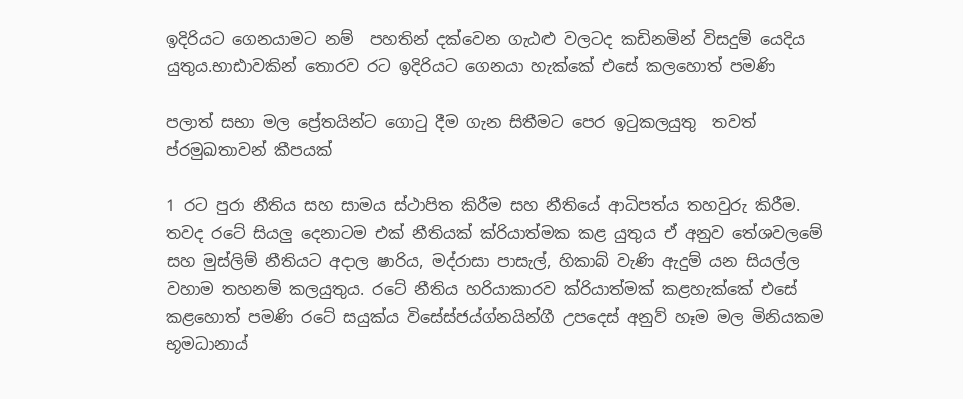ඉදිරියට ගෙනයාමට නම්  පහතින් දක්වෙන ගැඨළු වලටද කඩිනමින් විසදුම් යෙදිය යුතුය.භාඪාවකින් තොරව රට ඉදිරියට ගෙනයා හැක්කේ එසේ කලහොත් පමණි

පලාත් සභා මල ප්‍රේතයින්ට ගොටු දීම ගැන සිතීමට පෙර ඉටුකලයුතු  තවත් ප්රමුඛතාවන් කීපයක්

1 රට පුරා නීතිය සහ සාමය ස්ථාපිත කිරීම සහ නීතියේ ආධිපත්ය තහවුරු කිරීම. තවද රටේ සියලු දෙනාටම එක් නීතියක් ක්රියාත්මක කළ යුතුය ඒ අනුව තේශවලමේ සහ මුස්ලිම් නීතියට අදාල ෂාරිය, මද්රාසා පාසැල්, හිකාබ් වැණි ඇදුම් යන සියල්ල වහාම තහනම් කලයුතුය. රටේ නීතිය හරියාකාරව ක්රියාත්මක් කළහැක්කේ එසේ කළහොත් පමණි රටේ සයුක්ය විසේස්ජය්ග්නයින්ගී උපදෙස් අනුව් හෑම මල මිනියකම භූමධානාය්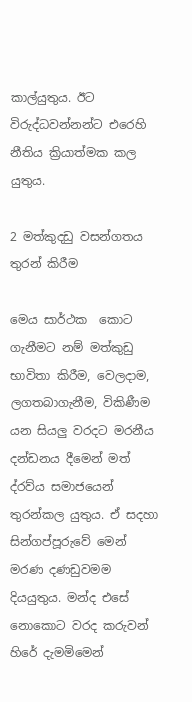කාල්යුතුය. ඊට විරුද්ධවන්නන්ට එරෙහි නීතිය ක්‍රියාත්මක කල යුතුය.

2 මත්කුදඩු වසන්ගතය තුරන් කිරීම

මෙය සාර්ථක  කොට ගැනීමට නම් මත්කුඩු භාවිතා කිරීම, වෙලදාම, ලගතබාගැනීම, විකිණීම යන සියලු වරදට මරනීය දන්ඩනය දීමෙන් මත් ද්රව්ය සමාජයෙන් තුරන්කල යුතුය. ඒ සදහා සින්ගප්පූරුවේ මෙන් මරණ දණඩුවමම  දියයුතුය. මන්ද එසේ නොකොට වරද කරුවන් හිරේ දැමමිමෙන්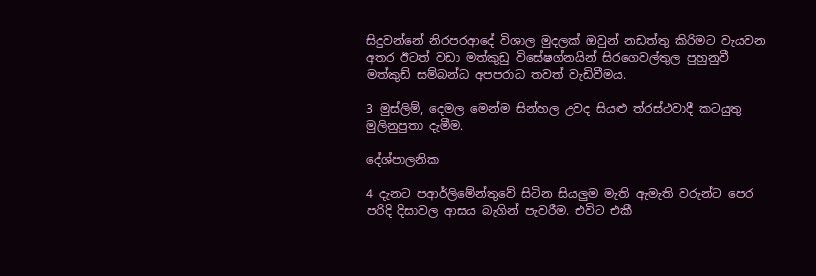සිදුවන්නේ නිරපරආදේ විශාල මුදලක් ඔවුන් නඩත්තු කිරිමට වැයවන අතර ඊටත් වඩා මත්කුඩු විසේෂග්නයින් සිරගෙවල්තුල පුහුනුවී මත්කුඩ් සම්බන්ධ අපපරාධ තවත් වැඩිවීමය.

3 මුස්ලිම්, දෙමල මෙන්ම සින්හල උවද සියළු ත්රස්ථවාදී කටයුතු මුලිනුපුතා දැමීම.

දේශ්පාලනික

4 දැනට පආර්ලිමේන්තුවේ සිටින සියලුම මැති ඇමැති වරුන්ට පෙර පරිදි දිසාවල ආසය බැගින් පැවරීම. එවිට එකී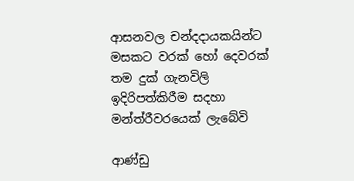ආසනවල චන්දදායකයින්ට මසකට වරක් හෝ දෙවරක් තම දුක් ගැනවිලි ඉදිරිපත්කිරීම සදහා මන්ත්රීවරයෙක් ලැබේවි

ආණ්ඩු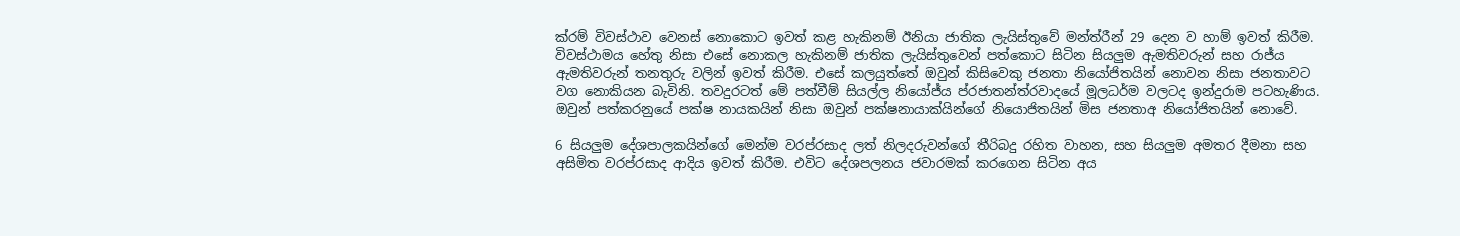ක්රම් විවස්ථාව වෙනස් නොකොට ඉවත් කළ හැකිනම් ඊනියා ජාතික ලැයිස්තුවේ මන්ත්රීන් 29 දෙන ව හාම් ඉවත් කිරීම. විවස්ථාමය හේතු නිසා එසේ නොකල හැකිනම් ජාතික ලැයිස්තුවෙන් පත්කොට සිටින සියලුම ඇමතිවරුන් සහ රාජ්ය ඇමතිවරුන් තනතුරු වලින් ඉවත් කිරීම. එසේ කලයුත්තේ ඔවුන් කිසිවෙකු ජනතා නියෝජිතයින් නොවන නිසා ජනතාවට වග නොකියන බැවිනි. තවදුරටත් මේ පත්වීම් සියල්ල නියෝජ්ය ප්රජාතන්ත්රවාදයේ මූලධර්ම වලටද ඉන්දුරාම පටහැණිය. ඔවුන් පත්කරනුයේ පක්ෂ නායකයින් නිසා ඔවුන් පක්ෂනායාක්යින්ගේ නියොජිතයින් මිස ජනතාඅ නියෝජිතයින් නොවේ.

6 සියලුම දේශපාලකයින්ගේ මෙන්ම වරප්රසාද ලත් නිලදරුවන්ගේ තීරිබදු රහිත වාහන, සහ සියලුම අමතර දීමනා සහ අසිමිත වරප්රසාද ආදිය ඉවත් කිරීම. එවිට දේශපලනය ජවාරමක් කරගෙන සිටින අය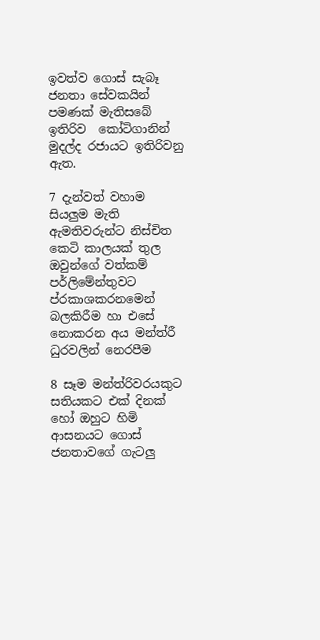ඉවත්ව ගොස් සැබෑ ජනතා සේවකයින් පමණක් මැතිසබේ ඉතිරිව  කෝටිගානින් මුදල්ද රජායට ඉතිරිවනු ඇත.

7 දැන්වත් වහාම සියලුම මැති ඇමතිවරුන්ට නිස්චිත කෙටි කාලයක් තුල ඔවුන්ගේ වත්කම් පර්ලිමේන්තුවට ප්රකාශකරනමෙන් බලකිරීම හා එසේ නොකරන අය මන්ත්රී ධුරවලින් නෙරපීම

8 සෑම මන්ත්රිවරයකුට සතියකට එක් දිනක් හෝ ඔහුට හිමි ආසනයට ගොස් ජනතාවගේ ගැටලු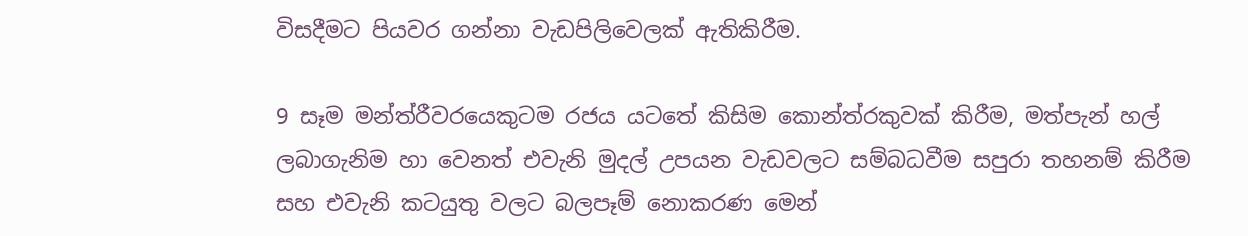විසදීමට පියවර ගන්නා වැඩපිලිවෙලක් ඇතිකිරීම.

9 සෑම මන්ත්රීවරයෙකුටම රජය යටතේ කිසිම කොන්ත්රකුවක් කිරීම, මත්පැන් හල් ලබාගැනිම හා වෙනත් එවැනි මුදල් උපයන වැඩවලට සම්බධවීම සපුරා තහනම් කිරීම සහ එවැනි කටයුතු වලට බලපෑම් නොකරණ මෙන්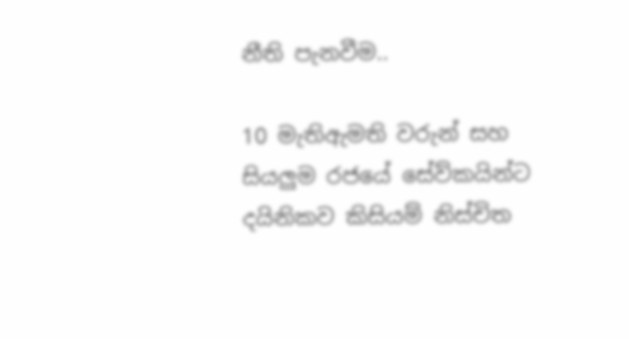නීති පැනවීම..

10 මැතිඇමති වරුන් සහ සියලුම රජයේ සේව්කයින්ට දයිනිකව කිසියම් නිස්චිත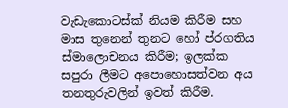වැඩැකොටස්ක් නියම කිරීම සහ මාස තුනෙන් තුනට හෝ ප්රගතිය ස්මාලොචනය කිරීම; ඉලක්ක සපුරා ලීමට අපොහොසත්වන අය තනතුරුවලින් ඉවත් කිරීම.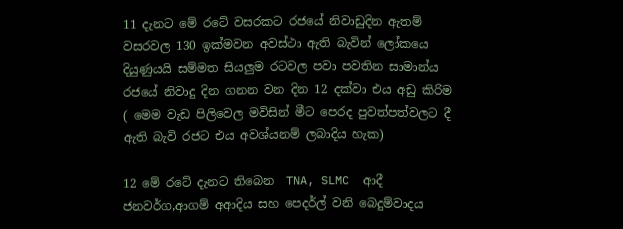11 දැනට මේ රටේ වසරකට රජයේ නිවාඩුදින ඇතම් වසරවල 130 ඉක්මවන අවස්ථා ඇති බැවින් ලෝකයෙ දියුණුයයි සම්මත සියලුම රටවල පවා පවතින සාමාන්ය රජයේ නිවාදු දින ගනන වන දින 12 දක්වා එය අඩු කිරිම ( මෙම වැඩ පිලිවෙල මවිසින් මීට පෙරද පුවත්පත්වලට දී ඇති බැවි රජට එය අවශ්යනම් ලබාදිය හැක)

12 මේ රටේ දැනට තිබෙන  TNA, SLMC  ආදී ජනවර්ග,ආගම් අආදිය සහ පෙදර්ල් වනි බෙදුම්වාදය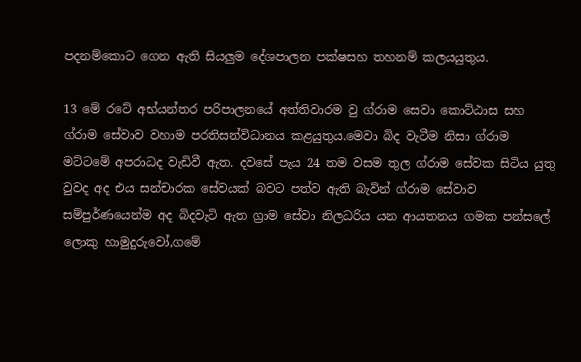පදනම්කොට ගෙන ඇති සියලුම දේශපාලන පක්ෂසහ තහනම් කලයයුතුය.

13 මේ රටේ අභ්යන්තර පරිපාලනයේ අත්තිවාරම වු ග්රාම සෙවා කොට්ඨාස සහ ග්රාම සේවාව වහාම පරතිසන්විධානය කළයුතුය.මෙවා බිද වැටීම නිසා ග්රාම මට්ටමේ අපරාධද වැඩිවී ඇත. දවසේ පැය 24 තම වසම තුල ග්රාම සේවක සිටිය යුතු වුවද අද එය සන්චාරක සේවයක් බවට පත්ව ඇති බැවින් ග්රාම සේවාව සම්පුර්ණයෙන්ම අද බිදවැටි ඇත ග්‍රාම සේවා නිලධරිය යන ආයතනය ගමක පන්සලේ ලොකු හාමුදුරුවෝ,ගමේ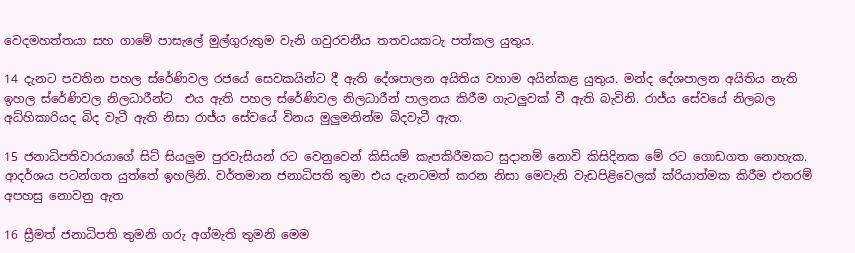වෙදමහත්තයා සහ ගාමේ පාසැලේ මුල්ගුරුතුම වැනි ගවුරවනීය තතවයකටැ පත්කල යුතුය.

14 දැනට පවතින පහල ස්රේණිවල රජයේ සෙවකයින්ට දී ඇති දේශපාලන අයිතිය වහාම අයින්කළ යුතුය. මන්ද දේශපාලන අයිතිය නැති ඉහල ස්රේණිවල නිලධාරීන්ට  එය ඇති පහල ස්රේණිවල නිලධාරීන් පාලනය කිරීම ගැටලුවක් වී ඇති බැවිනි. රාජ්ය සේවයේ නිලබල අධ්හිකාරියද බිද වැටී ඇති නිසා රාජ්ය සේවයේ විනය මුලුමනින්ම බිදවැටී ඇත.

15 ජනාධිපතිවාරයාගේ සිට් සියලුම පුරවැසියන් රට වෙනුවෙන් කිසියම් කැපකිරීමකට සුදානම් නොවි කිසිදිනක මේ රට ගොඩගත නොහැක. ආදර්ශය පටන්ගත යුත්තේ ඉහලිනි. වර්තමාන ජනාධිපති තුමා එය දැනටමත් කරන නිසා මෙවැනි වැඩපිළිවෙලක් ක්රියාත්මක කිරීම එතරම් අපහසු නොවනු ඇත

16 ස්‍රීමත් ජනාධිපති තුමනි ගරු අග්මැති තුමනි මෙම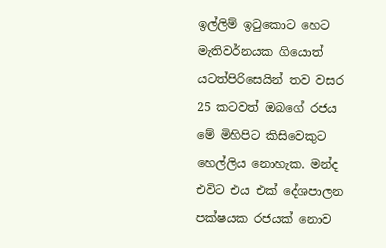ඉල්ලිම් ඉටුකොට හෙට මැතිවර්නයක ගියොත් යටත්පිරිසෙයින් තව වසර 25 කටවත් ඔබගේ රජය මේ මිහිපිට කිසිවෙකුට හෙල්ලිය නොහැක. මන්ද එවිට එය එක් දේශපාලන පක්ෂයක රජයක් නොව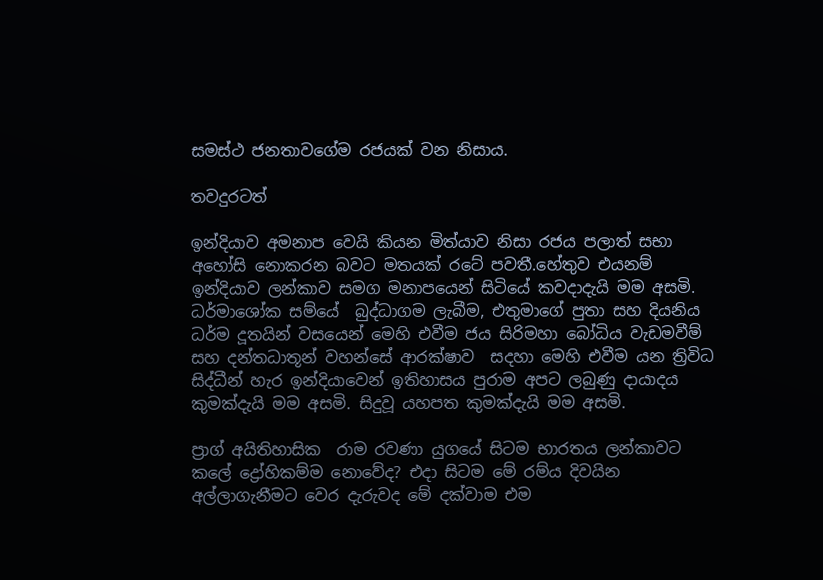සමස්ථ ජනතාවගේම රජයක් වන නිසාය.

තවදුරටත්

ඉන්දියාව අමනාප වෙයි කියන මිත්යාව නිසා රජය පලාත් සභා අහෝසි නොකරන බවට මතයක් රටේ පවතී.හේතුව එයනම් ඉන්දියාව ලන්කාව සමග මනාපයෙන් සිටියේ කවදාදැයි මම අසමි. ධර්මාශෝක සම්යේ  බුද්ධාගම ලැබීම, එතුමාගේ පුතා සහ දියනිය ධර්ම දූතයින් වසයෙන් මෙහි එවීම ජය සිරිමහා බෝධිය වැඩමවීම් සහ දන්තධාතූන් වහන්සේ ආරක්ෂාව  සදහා මෙහි එවීම යන ත්‍රිවිධ සිද්ධීන් හැර ඉන්දියාවෙන් ඉතිහාසය පුරාම අපට ලබුණු දායාදය කුමක්දැයි මම අසමි. සිදුවූ යහපත කුමක්දැයි මම අසමි.

ප්‍රාග් අයිතිහාසික  රාම රවණා යුගයේ සිටම භාරතය ලන්කාවට කලේ ද්‍රෝහිකම්ම නොවේද? එදා සිටම මේ රම්ය දිවයින අල්ලාගැනීමට වෙර දැරුවද මේ දක්වාම එම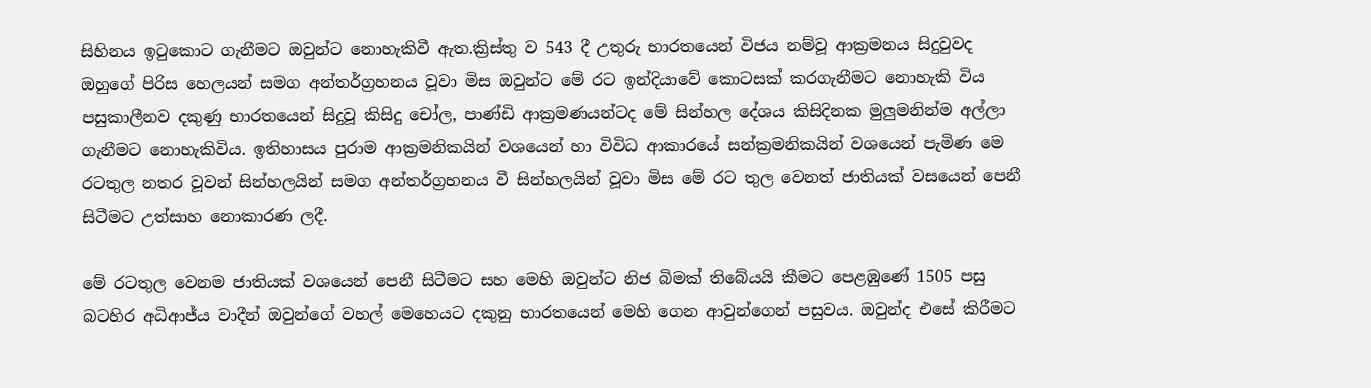සිහිනය ඉටුකොට ගැනීමට ඔවුන්ට නොහැකිවී ඇත.ක්‍රිස්තු ව 543 දී උතුරු භාරතයෙන් විජය නම්වූ ආක්‍රමනය සිදුවුවද ඔහුගේ පිරිස හෙලයන් සමග අන්තර්ග්‍රහනය වූවා මිස ඔවුන්ට මේ රට ඉන්දියාවේ කොටසක් කරගැනීමට නොහැකි විය පසුකාලීනව දකුණු භාරතයෙන් සිදුවූ කිසිදු චෝල, පාණ්ඩි ආක්‍රමණයන්ටද මේ සින්හල දේශය කිසිදිනක මුලුමනින්ම අල්ලා ගැනීමට නොහැකිවිය. ඉතිහාසය පුරාම ආක්‍රමනිකයින් වශයෙන් හා විවිධ ආකාරයේ සන්ක්‍රමනිකයින් වශයෙන් පැමිණ මෙ රටතුල නතර වූවන් සින්හලයින් සමග අන්තර්ග්‍රහනය වී සින්හලයින් වූවා මිස මේ රට තුල වෙනත් ජාතියක් වසයෙන් පෙනී සිටීමට උත්සාහ නොකාරණ ලදී.

මේ රටතුල වෙනම ජාතියක් වශයෙන් පෙනී සිටීමට සහ මෙහි ඔවුන්ට නිජ බිමක් තිබේයයි කීමට පෙළඹුණේ 1505 පසු බටහිර අධිආජ්ය වාදීන් ඔවුන්ගේ වහල් මෙහෙයට දකුනු භාරතයෙන් මෙහි ගෙන ආවුන්ගෙන් පසුවය. ඔවුන්ද එසේ කිරීමට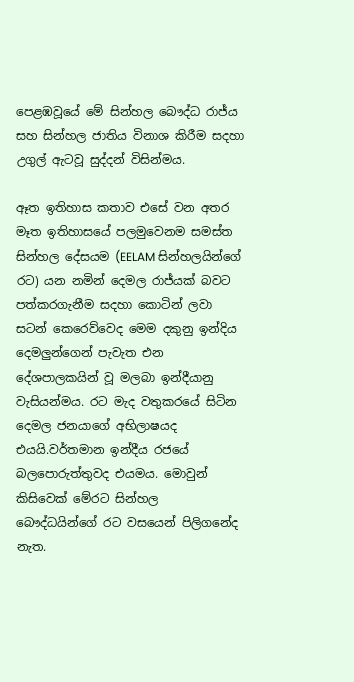පෙළඹවූයේ මේ සින්හල බෞද්ධ රාජ්ය සහ සින්හල ජාතිය විනාශ කිරීම සදහා උගුල් ඇටවූ සුද්දන් විසින්මය.

ඈත ඉතිහාස කතාව එසේ වන අතර මෑත ඉතිහාසයේ පලමුවෙනම සමස්ත සින්හල දේසයම (EELAM සින්හලයින්ගේ රට) යන නමින් දෙමල රාජ්යක් බවට පත්කරගැනීම සදහා කොටින් ලවා සටන් කෙරෙව්වෙද මෙම දකුනු ඉන්දිය දෙමලුන්ගෙන් පැවැත එන දේශපාලකයින් වූ මලබා ඉන්දීයානු වැසියන්මය. රට මැද වතුකරයේ සිටින දෙමල ජනයාගේ අභිලාෂයද එයයි.වර්තමාන ඉන්දීය රජයේ බලපොරුත්තුවද එයමය. මොවුන් කිසිවෙක් මේරට සින්හල බෞද්ධයින්ගේ රට වසයෙන් පිලිගනේද නැත.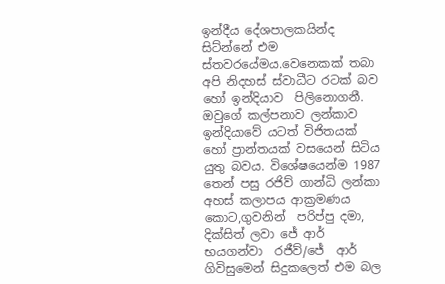ඉන්දීය දේශපාලකයින්ද සිට්න්නේ එම ස්තවරයේමය.වෙනෙකක් තබා අපි නිදහස් ස්වාධීට රටක් බව හෝ ඉන්දියාව  පිලිනොගනී. ඔවුගේ කල්පනාව ලන්කාව ඉන්දියාවේ යටත් විජිතයක් හෝ ප්‍රාන්තයක් වසයෙන් සිටිය යුතු බවය. විශේෂයෙන්ම 1987 තෙන් පසු රජිව් ගාන්ධි ලන්කා අහස් කලාපය ආක්‍රමණය කොට,ගුවනින්  පරිප්පු දමා, දික්සිත් ලවා ජේ ආර්  භයගන්වා  රජීව්/ජේ  ආර් ගිවිසුමෙන් සිදුකලෙත් එම බල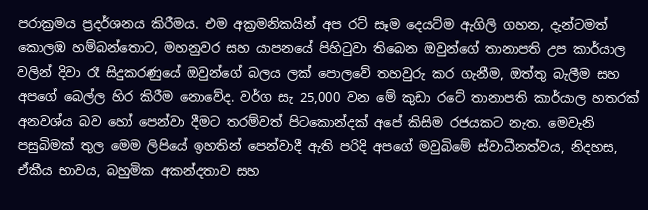පරාක්‍රමය ප්‍රදර්ශනය කිරීමය. එම අක්‍රමනිකයින් අප රට් සෑම දෙයට්ම ඇගිලි ගහන, දැන්ටමත් කොලඹ හම්බන්තොට, මහනුවර සහ යාපනයේ පිහිටුවා තිබෙන ඔවුන්ගේ තානාපති උප කාර්යාල වලින් දිවා රෑ සිදුකරණුයේ ඔවුන්ගේ බලය ලක් පොලවේ තහවුරු කර ගැනීම, ඔත්තු බැලීම සහ අපගේ බෙල්ල හිර කිරීම නොවේද. වර්ග සැ 25,000 වන මේ කුඩා රටේ තානාපති කාර්යාල හතරක් අනවශ්ය බව හෝ පෙන්වා දීමට තරම්වත් පිටකොන්දක් අපේ කිසිම රජයකට නැත. මෙවැනි පසුබිමක් තුල මෙම ලිපියේ ඉහතින් පෙන්වාදී ඇති පරිදි අපගේ මවුබිමේ ස්වාධීනත්වය, නිදහස, ඒකීය භාවය, බහුමික අකන්දතාව සහ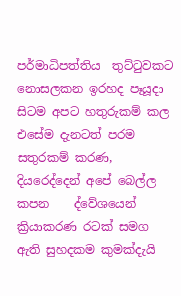පර්මාධිපත්තිය  තුට්ටුවකට නොසලකන ඉරහද පෑයූදා සිටම අපට හතුරුකම් කල එසේම දැනටත් පරම සතුරකම් කරණ, දියරෙද්දෙන් අපේ බෙල්ල කපන    ද්වේශයෙන් ක්‍රියාකරණ රටක් සමග ඇති සුහදකම කුමක්දැයි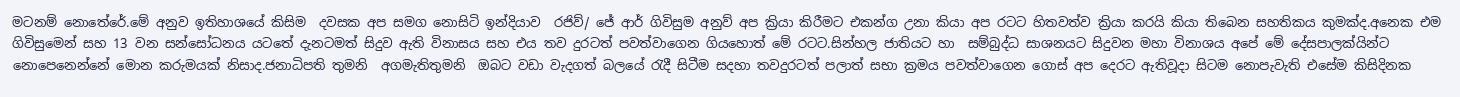මටනම් නොතේරේ.මේ අනුව ඉතිහාශයේ කිසිම  දවසක අප සමග නොසිටි ඉන්දියාව  රජිව්/ ජේ ආර් ගිවිසුම අනුව් අප ක්‍රියා කිරීමට එකන්ග උනා කියා අප රටට හිතවත්ව ක්‍රියා කරයි කියා තිබෙන සහතිකය කුමක්ද.අනෙක එම ගිවිසුමෙන් සහ 13 වන සන්සෝධනය යටතේ දැනටමත් සිදුව ඇති විනාසය සහ එය තව දුරටත් පවත්වාගෙන ගියහොත් මේ රටට.සින්හල ජාතියට හා  සම්බුද්ධ සාශනයට සිදුවන මහා විනාශය අපේ මේ දේසපාලක්යින්ට නොපෙනෙන්නේ මොන කරුමයක් නිසාද.ජනාධිපති තුමනි  අගමැතිතුමනි  ඔබට වඩා වැදගත් බලයේ රැදී සිටීම සදහා තවදුරටත් පලාත් සභා ක්‍රමය පවත්වාගෙන ගොස් අප දෙරට ඇතිවූදා සිටම නොපැවැති එසේම කිසිදිනක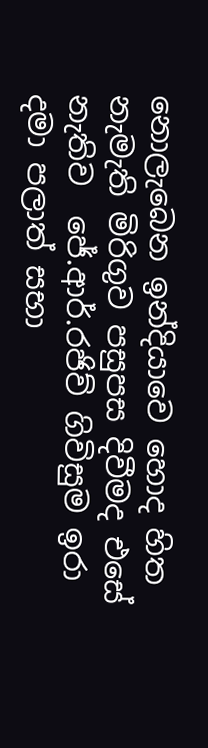නොලැබෙන ඉන්දියාවෙ හොද හිත නැමැති මිරිගුව පසුපස දිවීමද එසේ නැතිව  ජේ.ආර්.රජිව් ගිවිසුම ඉරා දමා පලාත් සභා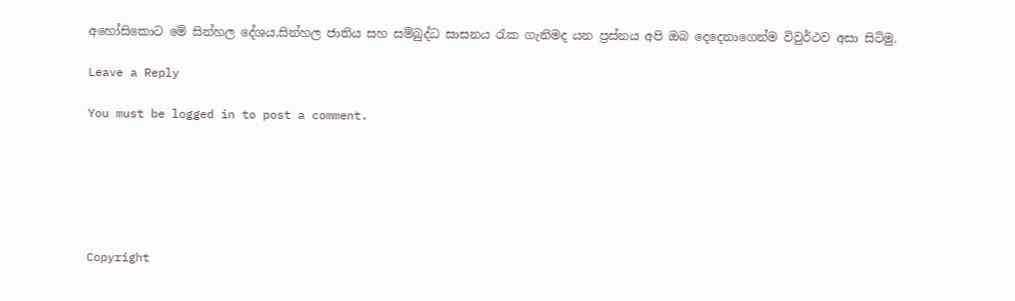අහෝසිකොට මේ සින්හල දේශය,සින්හල ජාතිය සහ සම්බුද්ධ සාසනය රැක ගැනිමද යන ප්‍රස්නය අපි ඔබ දෙදෙනාගෙන්ම විවුර්ථව අසා සිටිමු.

Leave a Reply

You must be logged in to post a comment.






Copyright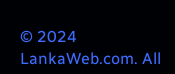© 2024 LankaWeb.com. All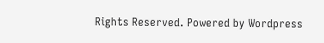Rights Reserved. Powered by Wordpress